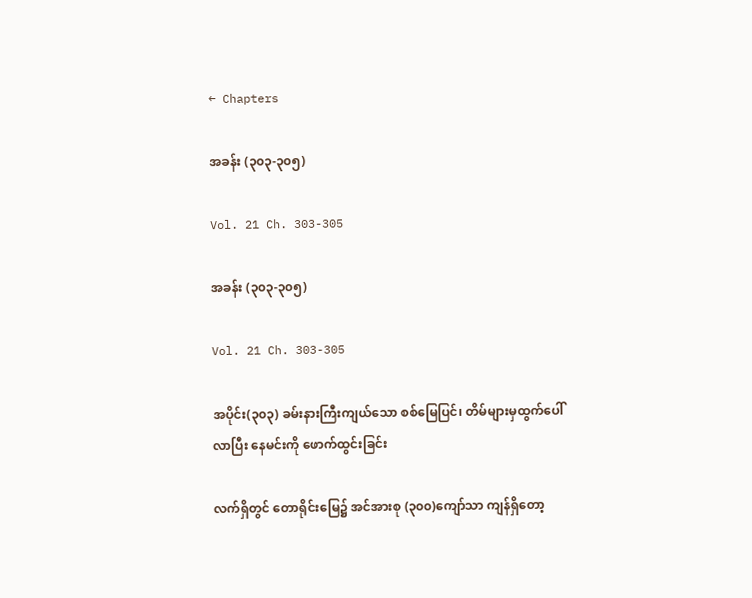← Chapters

အခန်း (၃၀၃-၃၀၅)

Vol. 21 Ch. 303-305

အခန်း (၃၀၃-၃၀၅)

Vol. 21 Ch. 303-305

အပိုင်း(၃၀၃) ခမ်းနားကြီးကျယ်သော စစ်မြေပြင်၊ တိမ်များမှထွက်ပေါ်လာပြီး နေမင်းကို ဖောက်ထွင်းခြင်း

လက်ရှိတွင် တောရိုင်းမြေ၌ အင်အားစု (၃၀၀)ကျော်သာ ကျန်ရှိတော့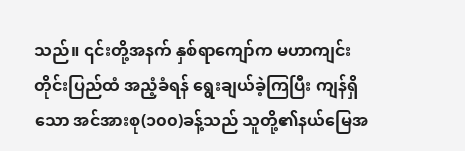သည်။ ၎င်းတို့အနက် နှစ်ရာကျော်က မဟာကျင်းတိုင်းပြည်ထံ အညံ့ခံရန် ရွေးချယ်ခဲ့ကြပြီး ကျန်ရှိသော အင်အားစု(၁၀၀)ခန့်သည် သူတို့၏နယ်မြေအ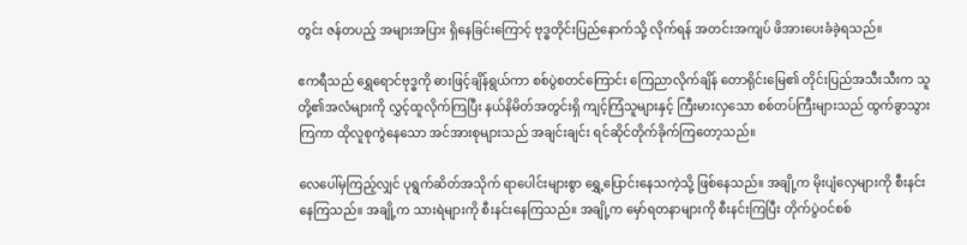တွင်း ဇန်တပည့် အများအပြား ရှိနေခြင်းကြောင့် ဗုဒ္ဓတိုင်းပြည်နောက်သို့ လိုက်ရန် အတင်းအကျပ် ဖိအားပေးခံခဲ့ရသည်။

ဧကရီသည် ရွှေရောင်ဗုဒ္ဓကို ဓားဖြင့်ချိန်ရွယ်ကာ စစ်ပွဲစတင်ကြောင်း ကြေညာလိုက်ချိန် တောရိုင်းမြေ၏ တိုင်းပြည်အသီးသီးက သူတို့၏အလံများကို လွှင့်ထူလိုက်ကြပြီး နယ်နိမိတ်အတွင်းရှိ ကျင့်ကြံသူများနှင့် ကြီးမားလှသော စစ်တပ်ကြီးများသည် ထွက်ခွာသွားကြကာ ထိုလူစုကွဲနေသော အင်အားစုများသည် အချင်းချင်း ရင်ဆိုင်တိုက်ခိုက်ကြတော့သည်။

လေပေါ်မှကြည့်လျှင် ပုရွက်ဆိတ်အသိုက် ရာပေါင်းများစွာ ရွှေ့ပြောင်းနေသကဲ့သို့ ဖြစ်နေသည်။ အချို့က မိုးပျံလှေများကို စီးနင်းနေကြသည်။ အချို့က သားရဲများကို စီးနင်းနေကြသည်။ အချို့က မှော်ရတနာများကို စီးနင်းကြပြီး တိုက်ပွဲဝင်စစ်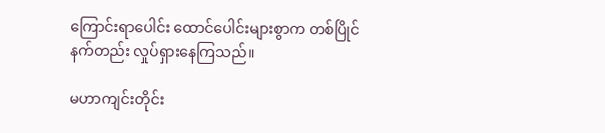ကြောင်းရာပေါင်း ထောင်ပေါင်းများစွာက တစ်ပြိုင်နက်တည်း လှုပ်ရှားနေကြသည်။

မဟာကျင်းတိုင်း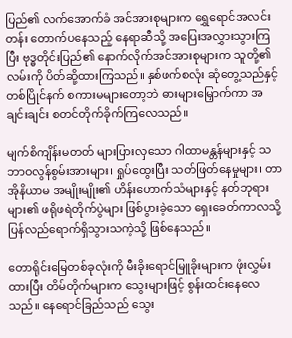ပြည်၏ လက်အောက်ခံ အင်အားစုများက ရွှေရောင်အလင်းတန်း တောက်ပနေသည့် နေရာဆီသို့ အပြေးအလွှားသွားကြပြီး ဗုဒ္ဓတိုင်းပြည်၏ နောက်လိုက်အင်အားစုများက သူတို့၏လမ်းကို ပိတ်ဆို့ထားကြသည်။ နှစ်ဖက်စလုံး ဆုံတွေ့သည်နှင့် တစ်ပြိုင်နက် စကားမများတော့ဘဲ ဓားများမြှောက်ကာ အချင်းချင်း စတင်တိုက်ခိုက်ကြလေသည်။

မျက်စိကျိန်းမတတ် များပြားလှသော ဂါထာမန္တန်များနှင့် သဘာဝလွန်စွမ်းအားများ၊ ရှုပ်ထွေးပြီး သတ်ဖြတ်နေမှုများ၊ တာအိုနိယာမ အမျိုးမျိုး၏ ဟိန်းဟောက်သံများနှင့် နတ်ဘုရားများ၏ ဖရိုဖရဲတိုက်ပွဲများ ဖြစ်ပွားခဲ့သော ရှေးခေတ်ကာလသို့ ပြန်လည်ရောက်ရှိသွားသကဲ့သို့ ဖြစ်နေသည်။

တောရိုင်းမြေတစ်ခုလုံးကို မီးခိုးရောင်မြူခိုးများက ဖုံးလွှမ်းထားပြီး တိမ်တိုက်များက သွေးများဖြင့် စွန်းထင်းနေလေသည်။ နေရောင်ခြည်သည် သွေး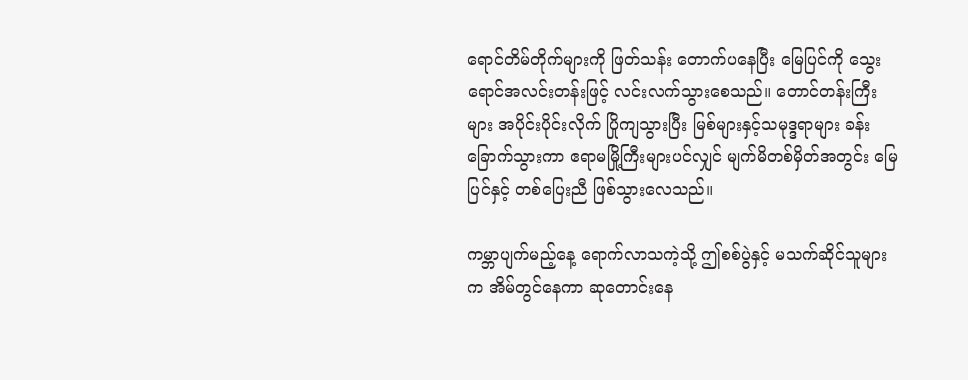ရောင်တိမ်တိုက်များကို ဖြတ်သန်း တောက်ပနေပြီး မြေပြင်ကို သွေးရောင်အလင်းတန်းဖြင့် လင်းလက်သွားစေသည်။ တောင်တန်းကြီးများ အပိုင်းပိုင်းလိုက် ပြိုကျသွားပြီး မြစ်များနှင့်သမုဒ္ဒရာများ ခန်းခြောက်သွားကာ ဧရာမမြို့ကြီးများပင်လျှင် မျက်မိတစ်မှိတ်အတွင်း မြေပြင်နှင့် တစ်ပြေးညီ ဖြစ်သွားလေသည်။

ကမ္ဘာပျက်မည့်နေ့ ရောက်လာသကဲ့သို့ ဤစစ်ပွဲနှင့် မသက်ဆိုင်သူများက အိမ်တွင်နေကာ ဆုတောင်းနေ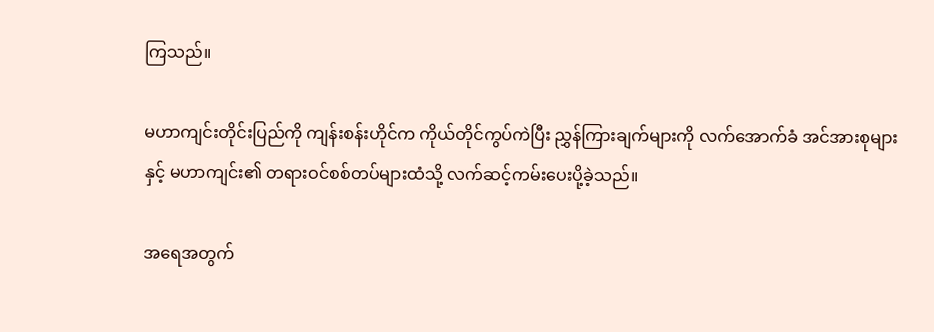ကြသည်။

မဟာကျင်းတိုင်းပြည်ကို ကျန်းစန်းဟိုင်က ကိုယ်တိုင်ကွပ်ကဲပြီး ညွှန်ကြားချက်များကို လက်အောက်ခံ အင်အားစုများနှင့် မဟာကျင်း၏ တရားဝင်စစ်တပ်များထံသို့ လက်ဆင့်ကမ်းပေးပို့ခဲ့သည်။

အရေအတွက်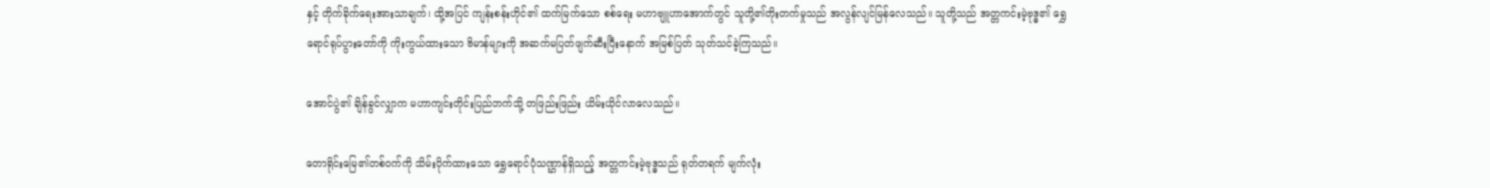နှင့် တိုက်ခိုက်ရေးအားသာချက်၊ ထို့အပြင် ကျန်းစန်းဟိုင်၏ ထက်မြက်သော စစ်ရေး မဟာဗျူဟာအောက်တွင် သူတို့၏တိုးတက်မှုသည် အလွန်လျင်မြန်လေသည်။ သူတို့သည် အတ္တကင်းမဲ့ဗုဒ္ဓ၏ ရွှေရောင်ရုပ်ပွားတော်ကို ကိုးကွယ်ထားသော ဗိမာန်များကို အဆက်မပြတ်ဖျက်ဆီးပြီးနောက် အမြစ်ပြတ် သုတ်သင်ခဲ့ကြသည်။

အောင်ပွဲ၏ ချိန်ခွင်လျှာက မဟာကျင်းတိုင်းပြည်ဘက်သို့ တဖြည်းဖြည်း ယိမ်းယိုင်လာလေသည်။

တောရိုင်းမြေ၏တစ်ဝက်ကို သိမ်းပိုက်ထားသော ရွှေရောင်ပုံသဏ္ဌာန်ရှိသည့် အတ္တကင်းမဲ့ဗုဒ္ဓသည် ရုတ်တရက် မျက်လုံး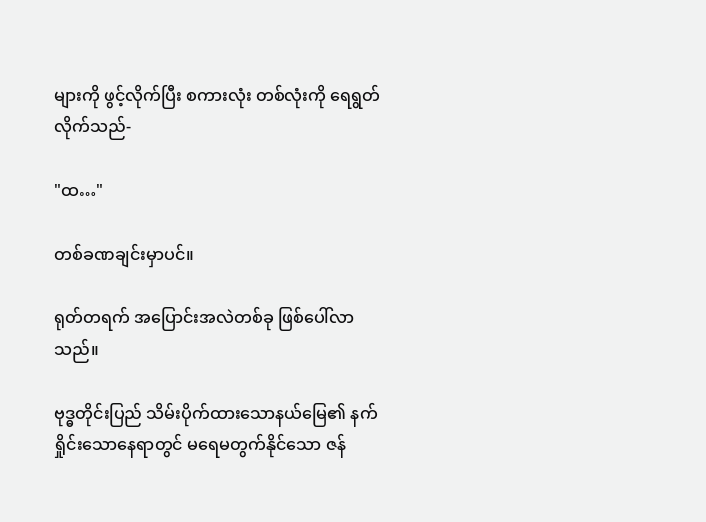များကို ဖွင့်လိုက်ပြီး စကားလုံး တစ်လုံးကို ရေရွတ်လိုက်သည်-

"ထ…"

တစ်ခဏချင်းမှာပင်။

ရုတ်တရက် အပြောင်းအလဲတစ်ခု ဖြစ်ပေါ်လာသည်။

ဗုဒ္ဓတိုင်းပြည် သိမ်းပိုက်ထားသောနယ်မြေ၏ နက်ရှိုင်းသောနေရာတွင် မရေမတွက်နိုင်သော ဇန်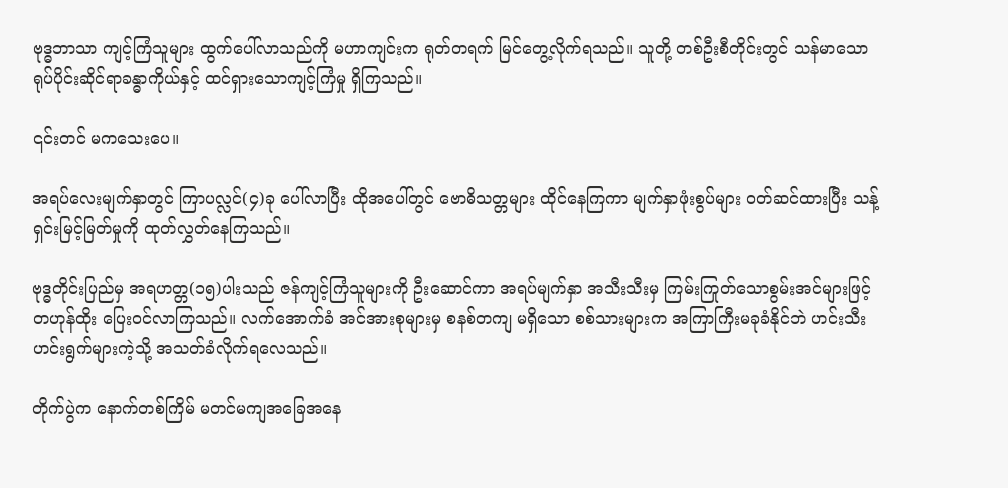ဗုဒ္ဓဘာသာ ကျင့်ကြံသူများ ထွက်ပေါ်လာသည်ကို မဟာကျင်းက ရုတ်တရက် မြင်တွေ့လိုက်ရသည်။ သူတို့ တစ်ဦးစီတိုင်းတွင် သန်မာသော ရုပ်ပိုင်းဆိုင်ရာခန္ဓာကိုယ်နှင့် ထင်ရှားသောကျင့်ကြံမှု ရှိကြသည်။

၎င်းတင် မကသေးပေ။

အရပ်လေးမျက်နှာတွင် ကြာပလ္လင်(၄)ခု ပေါ်လာပြီး ထိုအပေါ်တွင် ဗောဓိသတ္တများ ထိုင်နေကြကာ မျက်နှာဖုံးစွပ်များ ဝတ်ဆင်ထားပြီး သန့်ရှင်းမြင့်မြတ်မှုကို ထုတ်လွှတ်နေကြသည်။

ဗုဒ္ဓတိုင်းပြည်မှ အရဟတ္တ(၁၅)ပါးသည် ဇန်ကျင့်ကြံသူများကို ဦးဆောင်ကာ အရပ်မျက်နှာ အသီးသီးမှ ကြမ်းကြုတ်သောစွမ်းအင်များဖြင့် တဟုန်ထိုး ပြေးဝင်လာကြသည်။ လက်အောက်ခံ အင်အားစုများမှ စနစ်တကျ မရှိသော စစ်သားများက အကြာကြီးမခုခံနိုင်ဘဲ ဟင်းသီးဟင်းရွက်များကဲ့သို့ အသတ်ခံလိုက်ရလေသည်။

တိုက်ပွဲက နောက်တစ်ကြိမ် မတင်မကျအခြေအနေ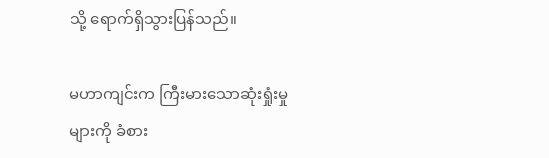သို့ ရောက်ရှိသွားပြန်သည်။

မဟာကျင်းက ကြီးမားသောဆုံးရှုံးမှုများကို ခံစား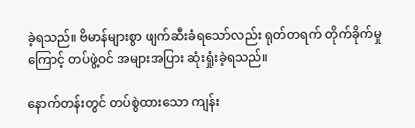ခဲ့ရသည်။ ဗိမာန်များစွာ ဖျက်ဆီးခံရသော်လည်း ရုတ်တရက် တိုက်ခိုက်မှုကြောင့် တပ်ဖွဲ့ဝင် အများအပြား ဆုံးရှုံးခဲ့ရသည်။

နောက်တန်းတွင် တပ်စွဲထားသော ကျန်း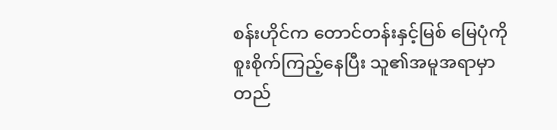စန်းဟိုင်က တောင်တန်းနှင့်မြစ် မြေပုံကို စူးစိုက်ကြည့်နေပြီး သူ၏အမူအရာမှာ တည်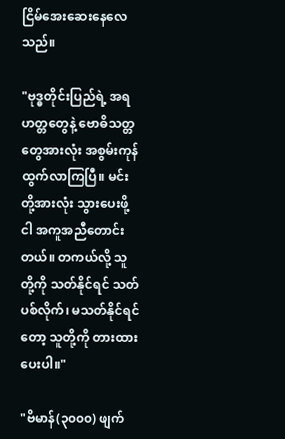ငြိမ်အေးဆေးနေလေသည်။

"ဗုဒ္ဓတိုင်းပြည်ရဲ့ အရဟတ္တတွေနဲ့ ဗောဓိသတ္တတွေအားလုံး အစွမ်းကုန်ထွက်လာကြပြီ။ မင်းတို့အားလုံး သွားပေးဖို့ ငါ အကူအညီတောင်းတယ်။ တကယ်လို့ သူတို့ကို သတ်နိုင်ရင် သတ်ပစ်လိုက်၊ မသတ်နိုင်ရင်တော့ သူတို့ကို တားထားပေးပါ။"

"ဗိမာန်(၃၀၀၀) ဖျက်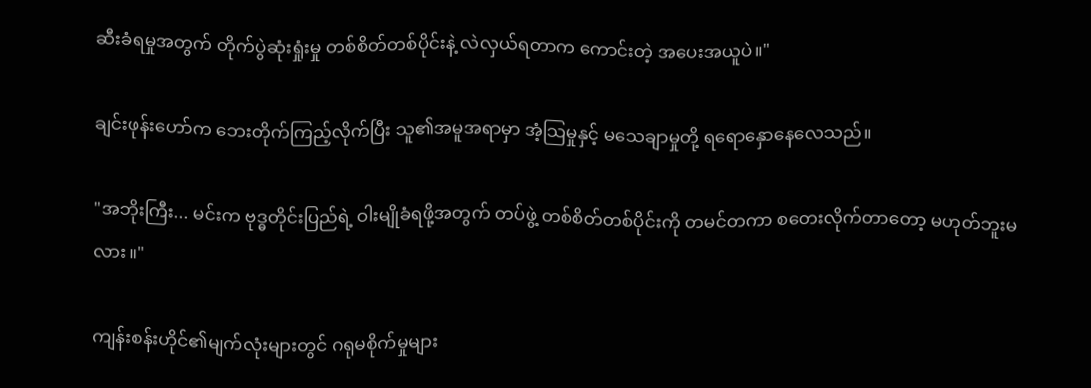ဆီးခံရမှုအတွက် တိုက်ပွဲဆုံးရှုံးမှု တစ်စိတ်တစ်ပိုင်းနဲ့ လဲလှယ်ရတာက ကောင်းတဲ့ အပေးအယူပဲ။"

ချင်းဖုန်းဟော်က ဘေးတိုက်ကြည့်လိုက်ပြီး သူ၏အမူအရာမှာ အံ့သြမှုနှင့် မသေချာမှုတို့ ရရောနှောနေလေသည်။

"အဘိုးကြီး... မင်းက ဗုဒ္ဓတိုင်းပြည်ရဲ့ ဝါးမျိုခံရဖို့အတွက် တပ်ဖွဲ့ တစ်စိတ်တစ်ပိုင်းကို တမင်တကာ စတေးလိုက်တာတော့ မဟုတ်ဘူးမလား။"

ကျန်းစန်းဟိုင်၏မျက်လုံးများတွင် ဂရုမစိုက်မှုများ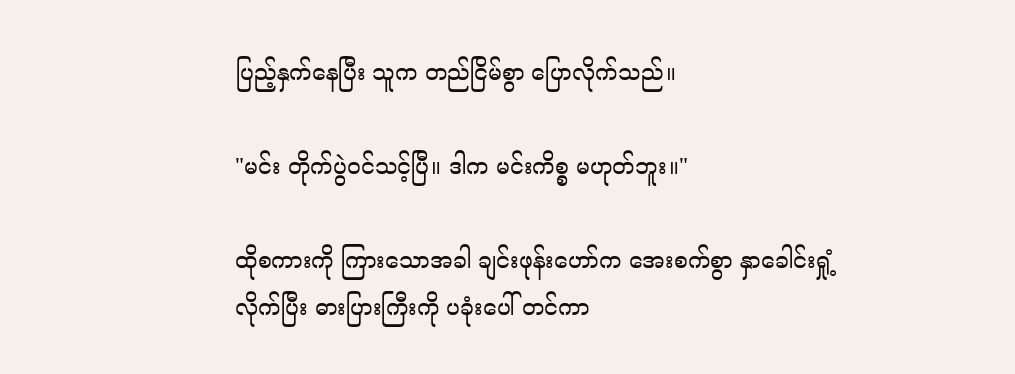ပြည့်နှက်နေပြီး သူက တည်ငြိမ်စွာ ပြောလိုက်သည်။

"မင်း တိုက်ပွဲဝင်သင့်ပြီ။ ဒါက မင်းကိစ္စ မဟုတ်ဘူး။"

ထိုစကားကို ကြားသောအခါ ချင်းဖုန်းဟော်က အေးစက်စွာ နှာခေါင်းရှုံ့လိုက်ပြီး ဓားပြားကြီးကို ပခုံးပေါ် တင်ကာ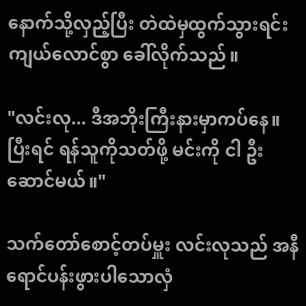နောက်သို့လှည့်ပြီး တဲထဲမှထွက်သွားရင်း ကျယ်လောင်စွာ ခေါ်လိုက်သည်။

"လင်းလု... ဒီအဘိုးကြီးနားမှာကပ်နေ။ ပြီးရင် ရန်သူကိုသတ်ဖို့ မင်းကို ငါ ဦးဆောင်မယ်။"

သက်တော်စောင့်တပ်မှူး လင်းလုသည် အနီရောင်ပန်းဖွားပါသောလှံ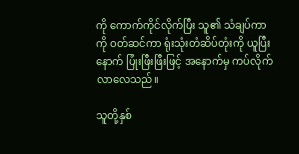ကို ကောက်ကိုင်လိုက်ပြီး သူ၏ သံချပ်ကာကို ဝတ်ဆင်ကာ ရုံးသုံးတံဆိပ်တုံးကို ယူပြီးနောက် ပြုံးဖြီးဖြီးဖြင့် အနောက်မှ ကပ်လိုက်လာလေသည်။

သူတို့နှစ်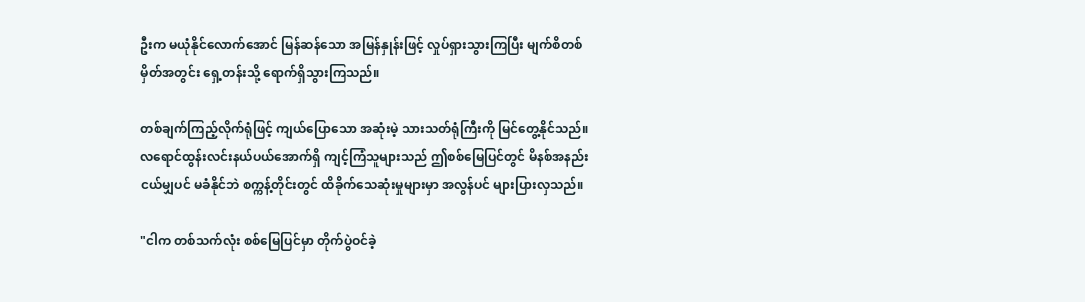ဦးက မယုံနိုင်လောက်အောင် မြန်ဆန်သော အမြန်နှုန်းဖြင့် လှုပ်ရှားသွားကြပြီး မျက်စိတစ်မှိတ်အတွင်း ရှေ့တန်းသို့ ရောက်ရှိသွားကြသည်။

တစ်ချက်ကြည့်လိုက်ရုံဖြင့် ကျယ်ပြောသော အဆုံးမဲ့ သားသတ်ရုံကြီးကို မြင်တွေ့နိုင်သည်။ လရောင်ထွန်းလင်းနယ်ပယ်အောက်ရှိ ကျင့်ကြံသူများသည် ဤစစ်မြေပြင်တွင် မိနစ်အနည်းငယ်မျှပင် မခံနိုင်ဘဲ စက္ကန့်တိုင်းတွင် ထိခိုက်သေဆုံးမှုများမှာ အလွန်ပင် များပြားလှသည်။

"ငါက တစ်သက်လုံး စစ်မြေပြင်မှာ တိုက်ပွဲဝင်ခဲ့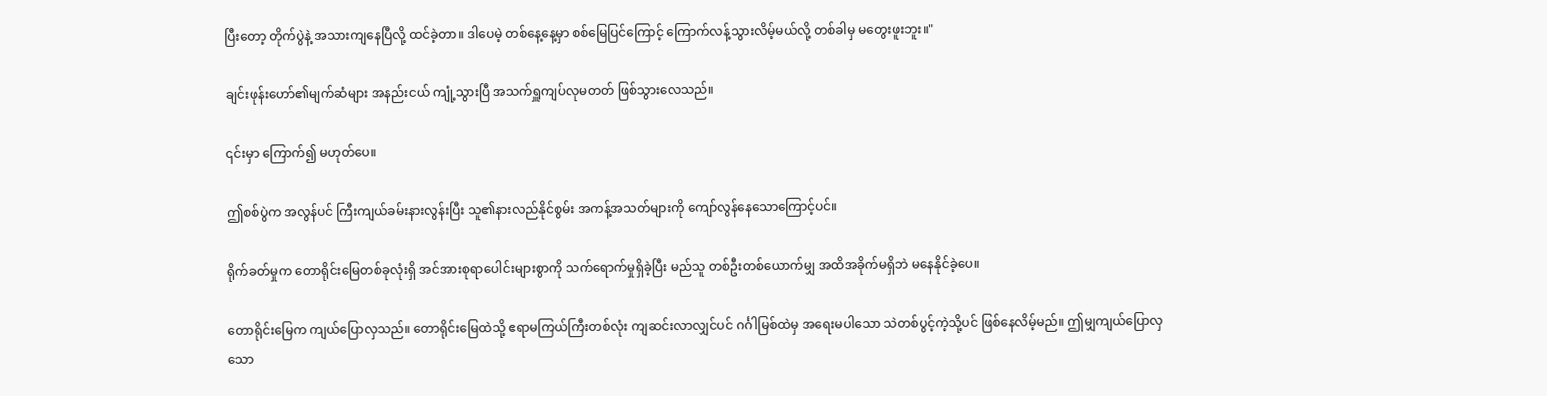ပြီးတော့ တိုက်ပွဲနဲ့ အသားကျနေပြီလို့ ထင်ခဲ့တာ။ ဒါပေမဲ့ တစ်နေ့နေ့မှာ စစ်မြေပြင်ကြောင့် ကြောက်လန့်သွားလိမ့်မယ်လို့ တစ်ခါမှ မတွေးဖူးဘူး။"

ချင်းဖုန်းဟော်၏မျက်ဆံများ အနည်းငယ် ကျုံ့သွားပြီ အသက်ရှူကျပ်လုမတတ် ဖြစ်သွားလေသည်။

၎င်းမှာ ကြောက်၍ မဟုတ်ပေ။

ဤစစ်ပွဲက အလွန်ပင် ကြီးကျယ်ခမ်းနားလွန်းပြီး သူ၏နားလည်နိုင်စွမ်း အကန့်အသတ်များကို ကျော်လွန်နေသောကြောင့်ပင်။

ရိုက်ခတ်မှုက တောရိုင်းမြေတစ်ခုလုံးရှိ အင်အားစုရာပေါင်းများစွာကို သက်ရောက်မှုရှိခဲ့ပြီး မည်သူ တစ်ဦးတစ်ယောက်မျှ အထိအခိုက်မရှိဘဲ မနေနိုင်ခဲ့ပေ။

တောရိုင်းမြေက ကျယ်ပြောလှသည်။ တောရိုင်းမြေထဲသို့ ဧရာမကြယ်ကြီးတစ်လုံး ကျဆင်းလာလျှင်ပင် ဂင်္ဂါမြစ်ထဲမှ အရေးမပါသော သဲတစ်ပွင့်ကဲ့သို့ပင် ဖြစ်နေလိမ့်မည်။ ဤမျှကျယ်ပြောလှသော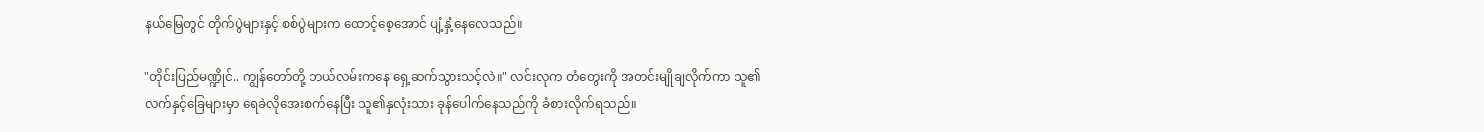နယ်မြေတွင် တိုက်ပွဲများနှင့် စစ်ပွဲများက ထောင့်စေ့အောင် ပျံ့နှံ့နေလေသည်။

"တိုင်းပြည်မဏ္ဍိုင်.. ကျွန်တော်တို့ ဘယ်လမ်းကနေ ရှေ့ဆက်သွားသင့်လဲ။" လင်းလုက တံတွေးကို အတင်းမျိုချလိုက်ကာ သူ၏လက်နှင့်ခြေများမှာ ရေခဲလိုအေးစက်နေပြီး သူ၏နှလုံးသား ခုန်ပေါက်နေသည်ကို ခံစားလိုက်ရသည်။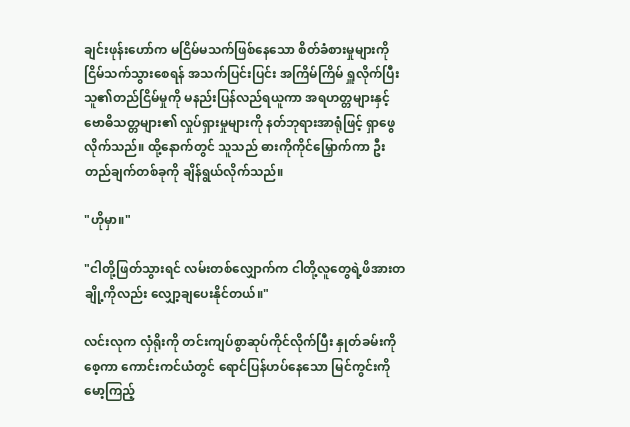ချင်းဖုန်းဟော်က မငြိမ်မသက်ဖြစ်နေသော စိတ်ခံစားမှုများကို ငြိမ်သက်သွားစေရန် အသက်ပြင်းပြင်း အကြိမ်ကြိမ် ရှူလိုက်ပြီး သူ၏တည်ငြိမ်မှုကို မနည်းပြန်လည်ရယူကာ အရဟတ္တများနှင့် ဗောဓိသတ္တများ၏ လှုပ်ရှားမှုများကို နတ်ဘုရားအာရုံဖြင့် ရှာဖွေလိုက်သည်။ ထို့နောက်တွင် သူသည် ဓားကိုကိုင်မြှောက်ကာ ဦးတည်ချက်တစ်ခုကို ချိန်ရွယ်လိုက်သည်။

"ဟိုမှာ။"

"ငါတို့ဖြတ်သွားရင် လမ်းတစ်လျှောက်က ငါတို့လူတွေရဲ့ဖိအားတချို့ကိုလည်း လျှော့ချပေးနိုင်တယ်။"

လင်းလုက လှံရိုးကို တင်းကျပ်စွာဆုပ်ကိုင်လိုက်ပြီး နှုတ်ခမ်းကိုစေ့ကာ ကောင်းကင်ယံတွင် ရောင်ပြန်ဟပ်နေသော မြင်ကွင်းကို မော့ကြည့်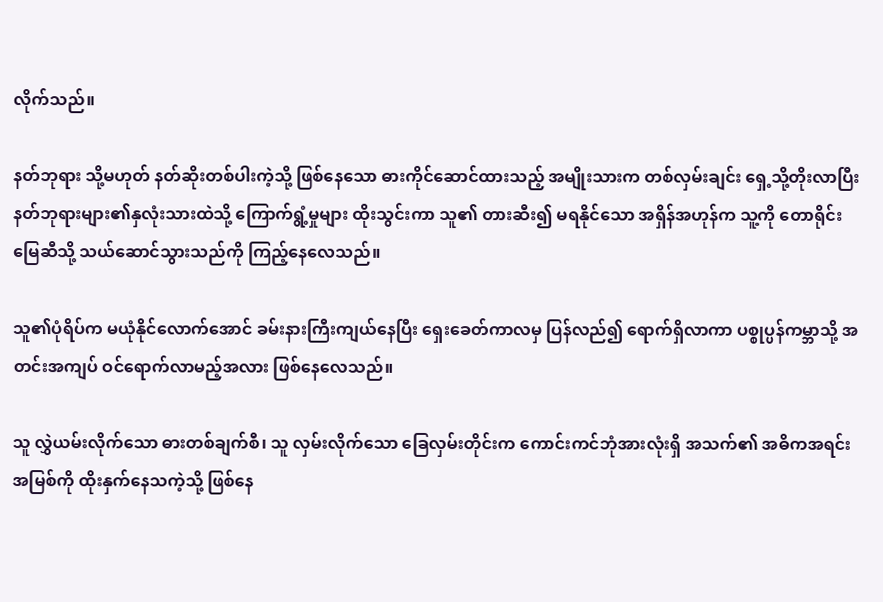လိုက်သည်။

နတ်ဘုရား သို့မဟုတ် နတ်ဆိုးတစ်ပါးကဲ့သို့ ဖြစ်နေသော ဓားကိုင်ဆောင်ထားသည့် အမျိုးသားက တစ်လှမ်းချင်း ရှေ့သို့တိုးလာပြီး နတ်ဘုရားများ၏နှလုံးသားထဲသို့ ကြောက်ရွံ့မှုများ ထိုးသွင်းကာ သူ၏ တားဆီး၍ မရနိုင်သော အရှိန်အဟုန်က သူ့ကို တောရိုင်းမြေဆီသို့ သယ်ဆောင်သွားသည်ကို ကြည့်နေလေသည်။

သူ၏ပုံရိပ်က မယုံနိုင်လောက်အောင် ခမ်းနားကြီးကျယ်နေပြီး ရှေးခေတ်ကာလမှ ပြန်လည်၍ ရောက်ရှိလာကာ ပစ္စုပ္ပန်ကမ္ဘာသို့ အတင်းအကျပ် ဝင်ရောက်လာမည့်အလား ဖြစ်နေလေသည်။

သူ လွှဲယမ်းလိုက်သော ဓားတစ်ချက်စီ၊ သူ လှမ်းလိုက်သော ခြေလှမ်းတိုင်းက ကောင်းကင်ဘုံအားလုံးရှိ အသက်၏ အဓိကအရင်းအမြစ်ကို ထိုးနှက်နေသကဲ့သို့ ဖြစ်နေ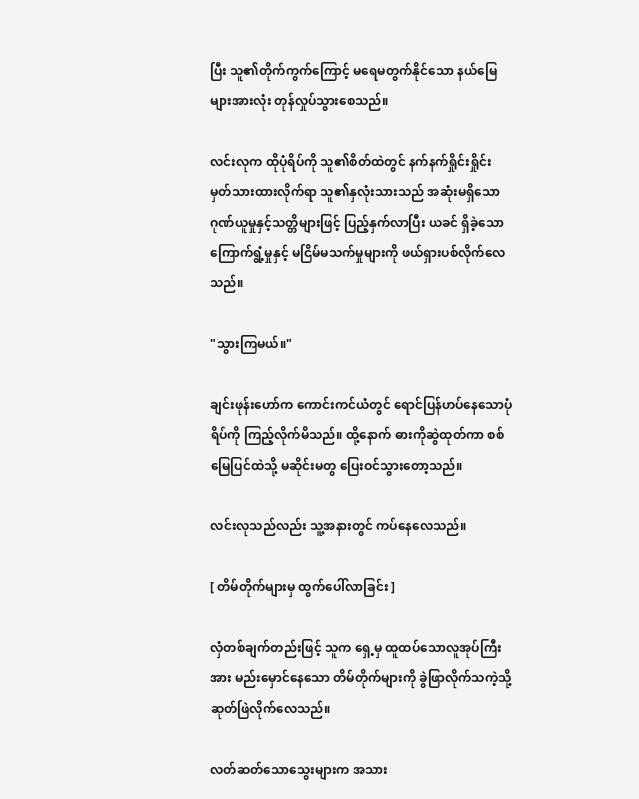ပြီး သူ၏တိုက်ကွက်ကြောင့် မရေမတွက်နိုင်သော နယ်မြေများအားလုံး တုန်လှုပ်သွားစေသည်။

လင်းလုက ထိုပုံရိပ်ကို သူ၏စိတ်ထဲတွင် နက်နက်ရှိုင်းရှိုင်း မှတ်သားထားလိုက်ရာ သူ၏နှလုံးသားသည် အဆုံးမရှိသောဂုဏ်ယူမှုနှင့်သတ္တိများဖြင့် ပြည့်နှက်လာပြီး ယခင် ရှိခဲ့သော ကြောက်ရွံ့မှုနှင့် မငြိမ်မသက်မှုများကို ဖယ်ရှားပစ်လိုက်လေသည်။

"သွားကြမယ်။"

ချင်းဖုန်းဟော်က ကောင်းကင်ယံတွင် ရောင်ပြန်ဟပ်နေသောပုံရိပ်ကို ကြည့်လိုက်မိသည်။ ထို့နောက် ဓားကိုဆွဲထုတ်ကာ စစ်မြေပြင်ထဲသို့ မဆိုင်းမတွ ပြေးဝင်သွားတော့သည်။

လင်းလုသည်လည်း သူ့အနားတွင် ကပ်နေလေသည်။

[ တိမ်တိုက်များမှ ထွက်ပေါ်လာခြင်း ]

လှံတစ်ချက်တည်းဖြင့် သူက ရှေ့မှ ထူထပ်သောလူအုပ်ကြီးအား မည်းမှောင်နေသော တိမ်တိုက်များကို ခွဲဖြာလိုက်သကဲ့သို့ ဆုတ်ဖြဲလိုက်လေသည်။

လတ်ဆတ်သောသွေးများက အသား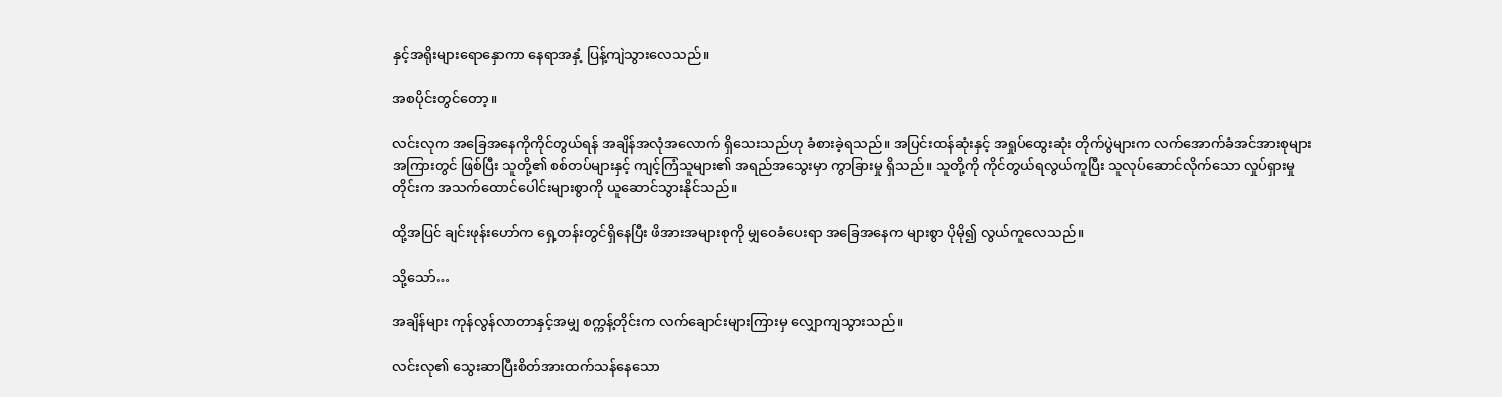နှင့်အရိုးများရောနှောကာ နေရာအနှံ့ ပြန့်ကျဲသွားလေသည်။

အစပိုင်းတွင်တော့။

လင်းလုက အခြေအနေကိုကိုင်တွယ်ရန် အချိန်အလုံအလောက် ရှိသေးသည်ဟု ခံစားခဲ့ရသည်။ အပြင်းထန်ဆုံးနှင့် အရှုပ်ထွေးဆုံး တိုက်ပွဲများက လက်အောက်ခံအင်အားစုများ အကြားတွင် ဖြစ်ပြီး သူတို့၏ စစ်တပ်များနှင့် ကျင့်ကြံသူများ၏ အရည်အသွေးမှာ ကွာခြားမှု ရှိသည်။ သူတို့ကို ကိုင်တွယ်ရလွယ်ကူပြီး သူလုပ်ဆောင်လိုက်သော လှုပ်ရှားမှုတိုင်းက အသက်ထောင်ပေါင်းများစွာကို ယူဆောင်သွားနိုင်သည်။

ထို့အပြင် ချင်းဖုန်းဟော်က ရှေ့တန်းတွင်ရှိနေပြီး ဖိအားအများစုကို မျှဝေခံပေးရာ အခြေအနေက များစွာ ပိုမို၍ လွယ်ကူလေသည်။

သို့သော်…

အချိန်များ ကုန်လွန်လာတာနှင့်အမျှ စက္ကန့်တိုင်းက လက်ချောင်းများကြားမှ လျှောကျသွားသည်။

လင်းလု၏ သွေးဆာပြီးစိတ်အားထက်သန်နေသော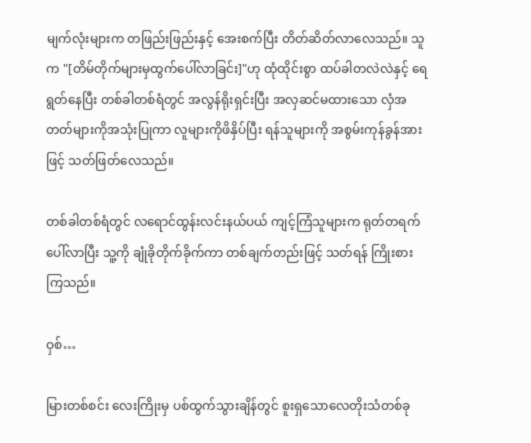မျက်လုံးများက တဖြည်းဖြည်းနှင့် အေးစက်ပြီး တိတ်ဆိတ်လာလေသည်။ သူက "[တိမ်တိုက်များမှထွက်ပေါ်လာခြင်း]"ဟု ထုံထိုင်းစွာ ထပ်ခါတလဲလဲနှင့် ရေရွတ်နေပြီး တစ်ခါတစ်ရံတွင် အလွန်ရိုးရှင်းပြီး အလှဆင်မထားသော လှံအတတ်များကိုအသုံးပြုကာ လူများကိုဖိနှိပ်ပြီး ရန်သူများကို အစွမ်းကုန်ခွန်အားဖြင့် သတ်ဖြတ်လေသည်။

တစ်ခါတစ်ရံတွင် လရောင်ထွန်းလင်းနယ်ပယ် ကျင့်ကြံသူများက ရုတ်တရက် ပေါ်လာပြီး သူ့ကို ချုံခိုတိုက်ခိုက်ကာ တစ်ချက်တည်းဖြင့် သတ်ရန် ကြိုးစားကြသည်။

ဝှစ်…

မြားတစ်စင်း လေးကြိုးမှ ပစ်ထွက်သွားချိန်တွင် စူးရှသောလေတိုးသံတစ်ခု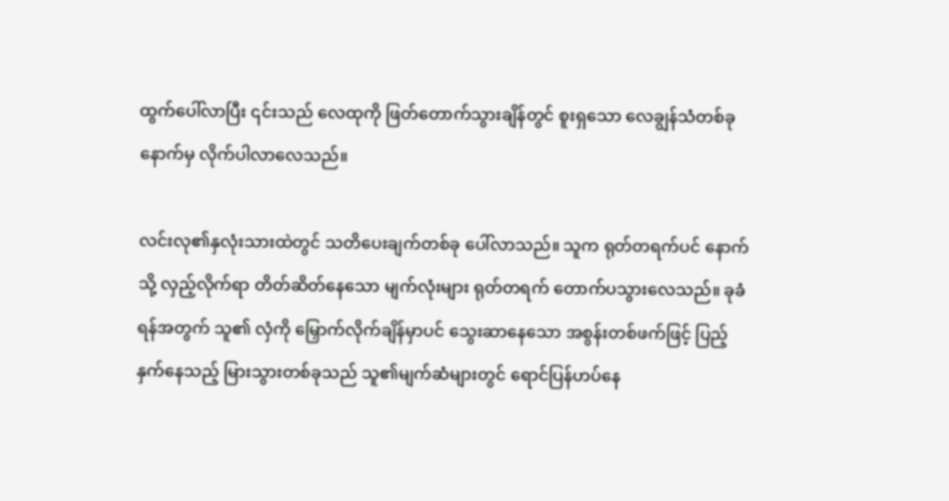ထွက်ပေါ်လာပြီး ၎င်းသည် လေထုကို ဖြတ်တောက်သွားချိန်တွင် စူးရှသော လေချွန်သံတစ်ခု နောက်မှ လိုက်ပါလာလေသည်။

လင်းလု၏နှလုံးသားထဲတွင် သတိပေးချက်တစ်ခု ပေါ်လာသည်။ သူက ရုတ်တရက်ပင် နောက်သို့ လှည့်လိုက်ရာ တိတ်ဆိတ်နေသော မျက်လုံးများ ရုတ်တရက် တောက်ပသွားလေသည်။ ခုခံရန်အတွက် သူ၏ လှံကို မြှောက်လိုက်ချိန်မှာပင် သွေးဆာနေသော အစွန်းတစ်ဖက်ဖြင့် ပြည့်နှက်နေသည့် မြားသွားတစ်ခုသည် သူ၏မျက်ဆံများတွင် ရောင်ပြန်ဟပ်နေ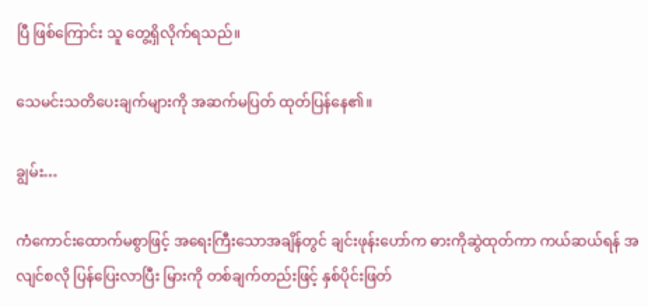ပြီ ဖြစ်ကြောင်း သူ တွေ့ရှိလိုက်ရသည်။

သေမင်းသတိပေးချက်များကို အဆက်မပြတ် ထုတ်ပြန်နေ၏။

ချွမ်း…

ကံကောင်းထောက်မစွာဖြင့် အရေးကြီးသောအချိန်တွင် ချင်းဖုန်းဟော်က ဓားကိုဆွဲထုတ်ကာ ကယ်ဆယ်ရန် အလျင်စလို ပြန်ပြေးလာပြီး မြားကို တစ်ချက်တည်းဖြင့် နှစ်ပိုင်းဖြတ်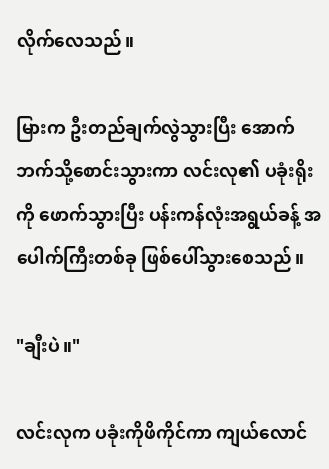လိုက်လေသည်။

မြားက ဦးတည်ချက်လွဲသွားပြီး အောက်ဘက်သို့စောင်းသွားကာ လင်းလု၏ ပခုံးရိုးကို ဖောက်သွားပြီး ပန်းကန်လုံးအရွယ်ခန့် အပေါက်ကြီးတစ်ခု ဖြစ်ပေါ်သွားစေသည်။

"ချီးပဲ။"

လင်းလုက ပခုံးကိုဖိကိုင်ကာ ကျယ်လောင်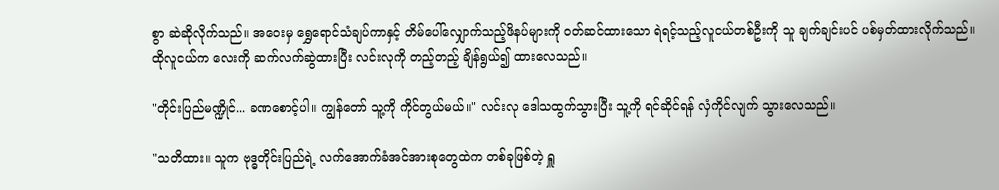စွာ ဆဲဆိုလိုက်သည်။ အဝေးမှ ရွှေရောင်သံချပ်ကာနှင့် တိမ်ပေါ်လျှောက်သည့်ဖိနပ်များကို ဝတ်ဆင်ထားသော ရဲရင့်သည့်လူငယ်တစ်ဦးကို သူ ချက်ချင်းပင် ပစ်မှတ်ထားလိုက်သည်။ ထိုလူငယ်က လေးကို ဆက်လက်ဆွဲထားပြီး လင်းလုကို တည့်တည့် ချိန်ရွယ်၍ ထားလေသည်။

"တိုင်းပြည်မဏ္ဍိုင်... ခဏစောင့်ပါ။ ကျွန်တော် သူ့ကို ကိုင်တွယ်မယ်။" လင်းလု ဒေါသထွက်သွားပြီး သူ့ကို ရင်ဆိုင်ရန် လှံကိုင်လျက် သွားလေသည်။

"သတိထား။ သူက ဗုဒ္ဓတိုင်းပြည်ရဲ့ လက်အောက်ခံအင်အားစုတွေထဲက တစ်ခုဖြစ်တဲ့ ရှူ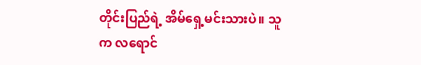တိုင်းပြည်ရဲ့ အိမ်ရှေ့မင်းသားပဲ။ သူက လရောင်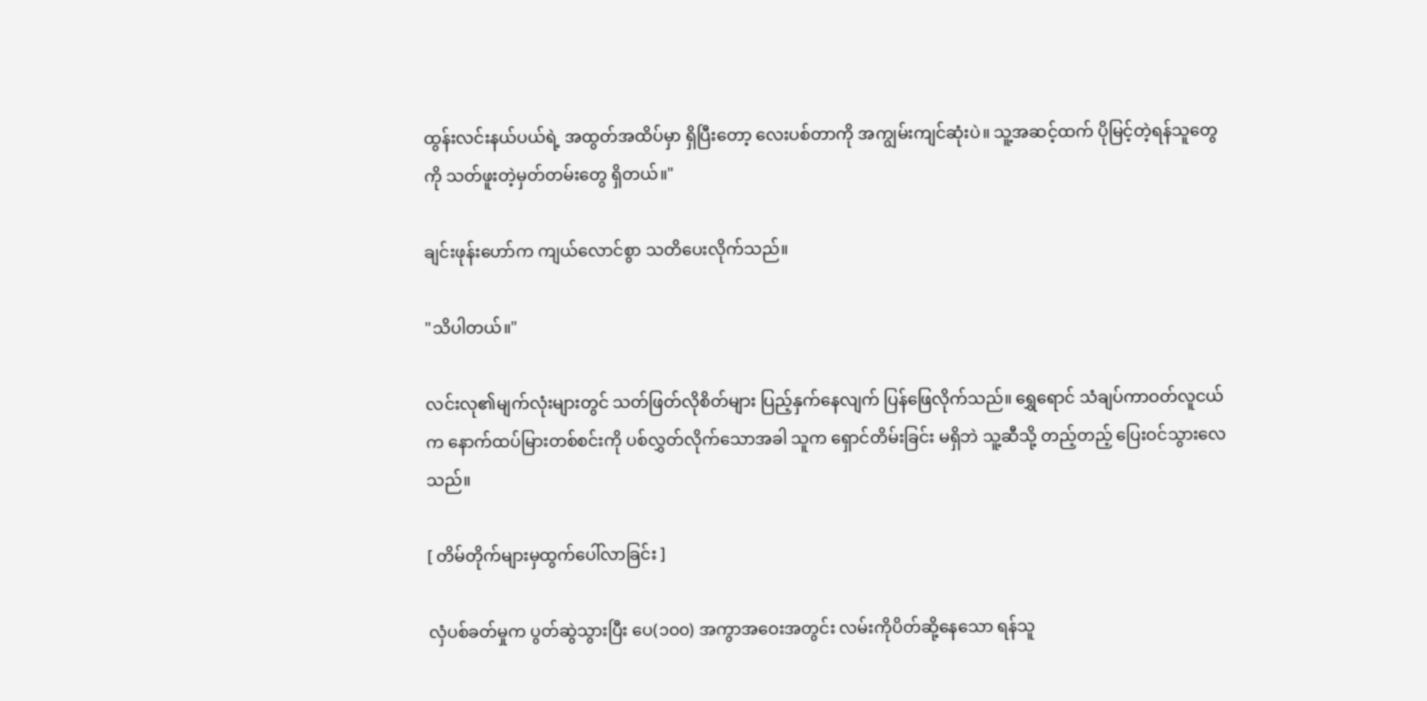ထွန်းလင်းနယ်ပယ်ရဲ့ အထွတ်အထိပ်မှာ ရှိပြီးတော့ လေးပစ်တာကို အကျွမ်းကျင်ဆုံးပဲ။ သူ့အဆင့်ထက် ပိုမြင့်တဲ့ရန်သူတွေကို သတ်ဖူးတဲ့မှတ်တမ်းတွေ ရှိတယ်။"

ချင်းဖုန်းဟော်က ကျယ်လောင်စွာ သတိပေးလိုက်သည်။

"သိပါတယ်။"

လင်းလု၏မျက်လုံးများတွင် သတ်ဖြတ်လိုစိတ်များ ပြည့်နှက်နေလျက် ပြန်ဖြေလိုက်သည်။ ရွှေရောင် သံချပ်ကာဝတ်လူငယ်က နောက်ထပ်မြားတစ်စင်းကို ပစ်လွှတ်လိုက်သောအခါ သူက ရှောင်တိမ်းခြင်း မရှိဘဲ သူ့ဆီသို့ တည့်တည့် ပြေးဝင်သွားလေသည်။

[ တိမ်တိုက်များမှထွက်ပေါ်လာခြင်း ]

လှံပစ်ခတ်မှုက ပွတ်ဆွဲသွားပြီး ပေ(၁၀၀) အကွာအဝေးအတွင်း လမ်းကိုပိတ်ဆို့နေသော ရန်သူ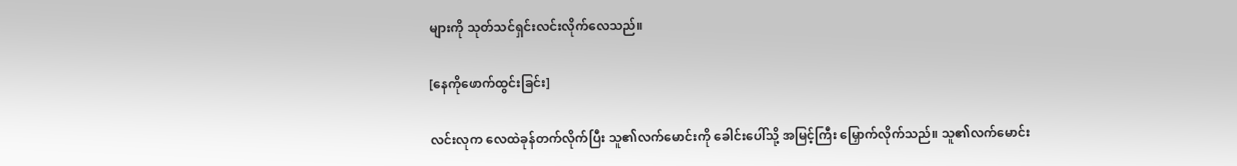များကို သုတ်သင်ရှင်းလင်းလိုက်လေသည်။

[နေကိုဖောက်ထွင်းခြင်း]

လင်းလုက လေထဲခုန်တက်လိုက်ပြီး သူ၏လက်မောင်းကို ခေါင်းပေါ်သို့ အမြင့်ကြီး မြှောက်လိုက်သည်။ သူ၏လက်မောင်း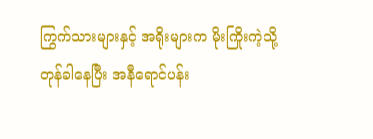ကြွက်သားများနှင့် အရိုးများက မိုးကြိုးကဲ့သို့ တုန်ခါနေပြီး အနီရောင်ပန်း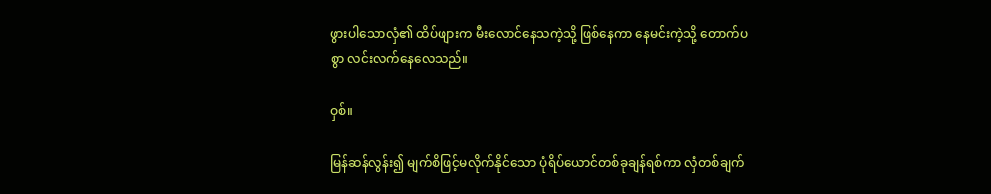ဖွားပါသောလှံ၏ ထိပ်ဖျားက မီးလောင်နေသကဲ့သို့ ဖြစ်နေကာ နေမင်းကဲ့သို့ တောက်ပစွာ လင်းလက်နေလေသည်။

ဝှစ်။

မြန်ဆန်လွန်း၍ မျက်စိဖြင့်မလိုက်နိုင်သော ပုံရိပ်ယောင်တစ်ခုချန်ရစ်ကာ လှံတစ်ချက်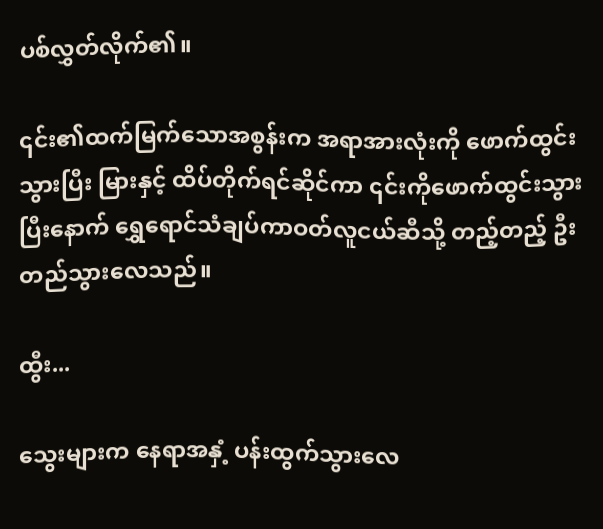ပစ်လွှတ်လိုက်၏။

၎င်း၏ထက်မြက်သောအစွန်းက အရာအားလုံးကို ဖောက်ထွင်းသွားပြီး မြားနှင့် ထိပ်တိုက်ရင်ဆိုင်ကာ ၎င်းကိုဖောက်ထွင်းသွားပြီးနောက် ရွှေရောင်သံချပ်ကာဝတ်လူငယ်ဆီသို့ တည့်တည့် ဦးတည်သွားလေသည်။

ထွီး...

သွေးများက နေရာအနှံ့ ပန်းထွက်သွားလေ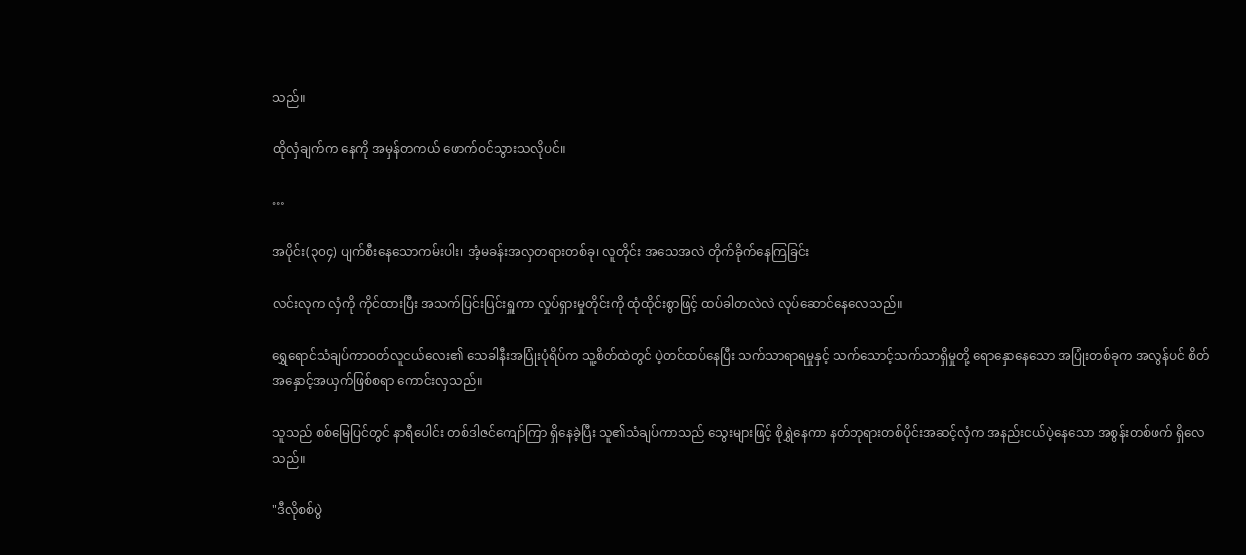သည်။

ထိုလှံချက်က နေကို အမှန်တကယ် ဖောက်ဝင်သွားသလိုပင်။

…

အပိုင်း(၃၀၄) ပျက်စီးနေသောကမ်းပါး၊ အံ့မခန်းအလှတရားတစ်ခု၊ လူတိုင်း အသေအလဲ တိုက်ခိုက်နေကြခြင်း

လင်းလုက လှံကို ကိုင်ထားပြီး အသက်ပြင်းပြင်းရှူကာ လှုပ်ရှားမှုတိုင်းကို ထုံထိုင်းစွာဖြင့် ထပ်ခါတလဲလဲ လုပ်ဆောင်နေလေသည်။

ရွှေရောင်သံချပ်ကာဝတ်လူငယ်လေး၏ သေခါနီးအပြုံးပုံရိပ်က သူ့စိတ်ထဲတွင် ပဲ့တင်ထပ်နေပြီး သက်သာရာရမှုနှင့် သက်သောင့်သက်သာရှိမှုတို့ ရောနှောနေသော အပြုံးတစ်ခုက အလွန်ပင် စိတ်အနှောင့်အယှက်ဖြစ်စရာ ကောင်းလှသည်။

သူသည် စစ်မြေပြင်တွင် နာရီပေါင်း တစ်ဒါဇင်ကျော်ကြာ ရှိနေခဲ့ပြီး သူ၏သံချပ်ကာသည် သွေးများဖြင့် စိုရွှဲနေကာ နတ်ဘုရားတစ်ပိုင်းအဆင့်လှံက အနည်းငယ်ပဲ့နေသော အစွန်းတစ်ဖက် ရှိလေသည်။

"ဒီလိုစစ်ပွဲ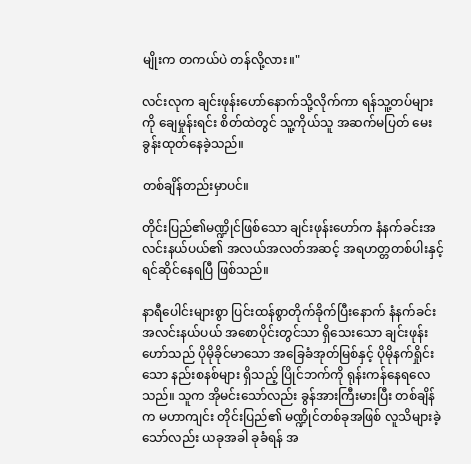မျိုးက တကယ်ပဲ တန်လို့လား။"

လင်းလုက ချင်းဖုန်းဟော်နောက်သို့လိုက်ကာ ရန်သူ့တပ်များကို ချေမှုန်းရင်း စိတ်ထဲတွင် သူ့ကိုယ်သူ အဆက်မပြတ် မေးခွန်းထုတ်နေခဲ့သည်။

တစ်ချိန်တည်းမှာပင်။

တိုင်းပြည်၏မဏ္ဍိုင်ဖြစ်သော ချင်းဖုန်းဟော်က နံနက်ခင်းအလင်းနယ်ပယ်၏ အလယ်အလတ်အဆင့် အရဟတ္တတစ်ပါးနှင့် ရင်ဆိုင်နေရပြီ ဖြစ်သည်။

နာရီပေါင်းများစွာ ပြင်းထန်စွာတိုက်ခိုက်ပြီးနောက် နံနက်ခင်းအလင်းနယ်ပယ် အစောပိုင်းတွင်သာ ရှိသေးသော ချင်းဖုန်းဟော်သည် ပိုမိုခိုင်မာသော အခြေခံအုတ်မြစ်နှင့် ပိုမိုနက်ရှိုင်းသော နည်းစနစ်များ ရှိသည့် ပြိုင်ဘက်ကို ရုန်းကန်နေရလေသည်။ သူက အိုမင်းသော်လည်း ခွန်အားကြီးမားပြီး တစ်ချိန်က မဟာကျင်း တိုင်းပြည်၏ မဏ္ဍိုင်တစ်ခုအဖြစ် လူသိများခဲ့သော်လည်း ယခုအခါ ခုခံရန် အ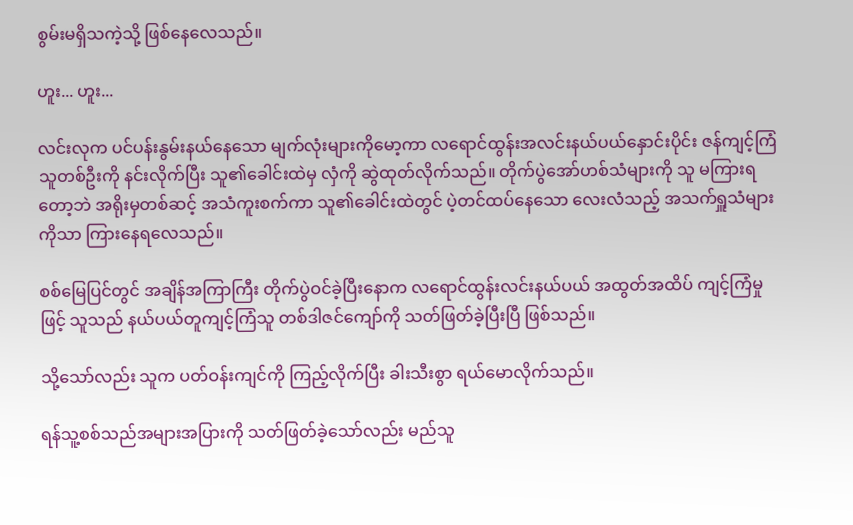စွမ်းမရှိသကဲ့သို့ ဖြစ်နေလေသည်။

ဟူး... ဟူး...

လင်းလုက ပင်ပန်းနွမ်းနယ်နေသော မျက်လုံးများကိုမော့ကာ လရောင်ထွန်းအလင်းနယ်ပယ်နှောင်းပိုင်း ဇန်ကျင့်ကြံသူတစ်ဦးကို နင်းလိုက်ပြီး သူ၏ခေါင်းထဲမှ လှံကို ဆွဲထုတ်လိုက်သည်။ တိုက်ပွဲအော်ဟစ်သံများကို သူ မကြားရတော့ဘဲ အရိုးမှတစ်ဆင့် အသံကူးစက်ကာ သူ၏ခေါင်းထဲတွင် ပဲ့တင်ထပ်နေသော လေးလံသည့် အသက်ရှူသံများကိုသာ ကြားနေရလေသည်။

စစ်မြေပြင်တွင် အချိန်အကြာကြီး တိုက်ပွဲဝင်ခဲ့ပြီးနောက လရောင်ထွန်းလင်းနယ်ပယ် အထွတ်အထိပ် ကျင့်ကြံမှုဖြင့် သူသည် နယ်ပယ်တူကျင့်ကြံသူ တစ်ဒါဇင်ကျော်ကို သတ်ဖြတ်ခဲ့ပြီးပြီ ဖြစ်သည်။

သို့သော်လည်း သူက ပတ်ဝန်းကျင်ကို ကြည့်လိုက်ပြီး ခါးသီးစွာ ရယ်မောလိုက်သည်။

ရန်သူ့စစ်သည်အများအပြားကို သတ်ဖြတ်ခဲ့သော်လည်း မည်သူ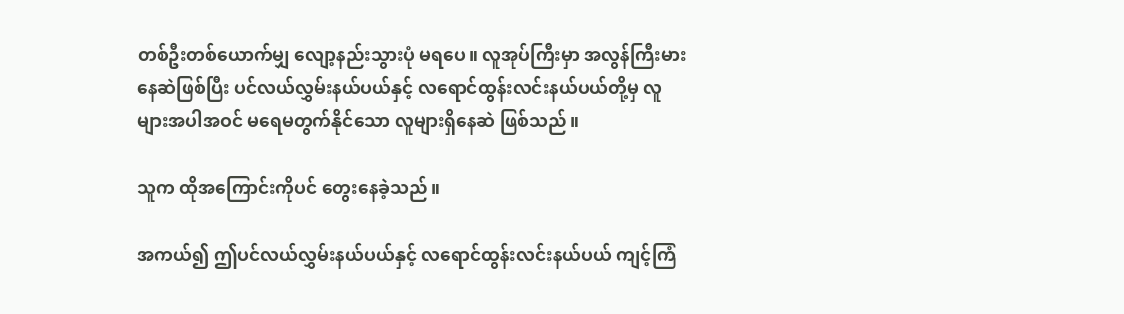တစ်ဦးတစ်ယောက်မျှ လျော့နည်းသွားပုံ မရပေ။ လူအုပ်ကြီးမှာ အလွန်ကြီးမားနေဆဲဖြစ်ပြီး ပင်လယ်လွှမ်းနယ်ပယ်နှင့် လရောင်ထွန်းလင်းနယ်ပယ်တို့မှ လူများအပါအဝင် မရေမတွက်နိုင်သော လူများရှိနေဆဲ ဖြစ်သည်။

သူက ထိုအကြောင်းကိုပင် တွေးနေခဲ့သည်။

အကယ်၍ ဤပင်လယ်လွှမ်းနယ်ပယ်နှင့် လရောင်ထွန်းလင်းနယ်ပယ် ကျင့်ကြံ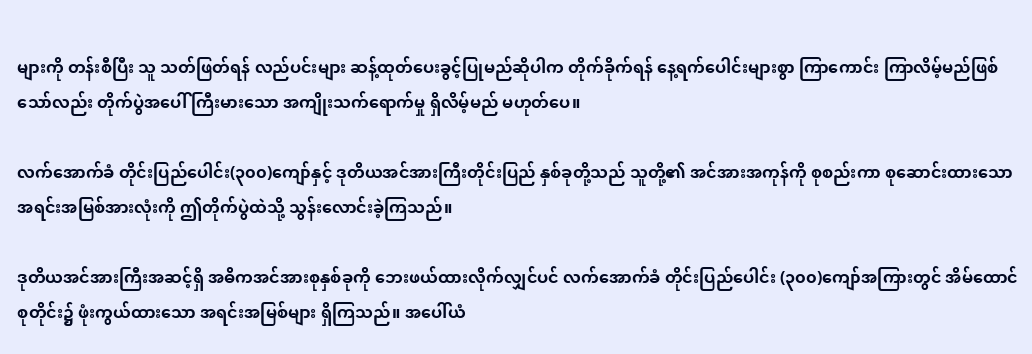များကို တန်းစီပြီး သူ သတ်ဖြတ်ရန် လည်ပင်းများ ဆန့်ထုတ်ပေးခွင့်ပြုမည်ဆိုပါက တိုက်ခိုက်ရန် နေ့ရက်ပေါင်းများစွာ ကြာကောင်း ကြာလိမ့်မည်ဖြစ်သော်လည်း တိုက်ပွဲအပေါ် ကြီးမားသော အကျိုးသက်ရောက်မှု ရှိလိမ့်မည် မဟုတ်ပေ။

လက်အောက်ခံ တိုင်းပြည်ပေါင်း(၃၀၀)ကျော်နှင့် ဒုတိယအင်အားကြီးတိုင်းပြည် နှစ်ခုတို့သည် သူတို့၏ အင်အားအကုန်ကို စုစည်းကာ စုဆောင်းထားသော အရင်းအမြစ်အားလုံးကို ဤတိုက်ပွဲထဲသို့ သွန်းလောင်းခဲ့ကြသည်။

ဒုတိယအင်အားကြီးအဆင့်ရှိ အဓိကအင်အားစုနှစ်ခုကို ဘေးဖယ်ထားလိုက်လျှင်ပင် လက်အောက်ခံ တိုင်းပြည်ပေါင်း (၃၀၀)ကျော်အကြားတွင် အိမ်ထောင်စုတိုင်း၌ ဖုံးကွယ်ထားသော အရင်းအမြစ်များ ရှိကြသည်။ အပေါ်ယံ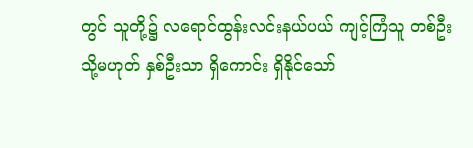တွင် သူတို့၌ လရောင်ထွန်းလင်းနယ်ပယ် ကျင့်ကြံသူ တစ်ဦး သို့မဟုတ် နှစ်ဦးသာ ရှိကောင်း ရှိနိုင်သော်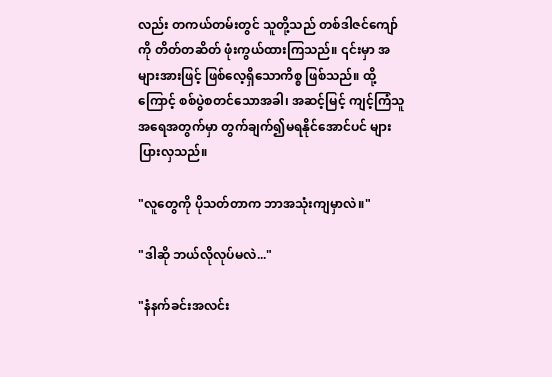လည်း တကယ်တမ်းတွင် သူတို့သည် တစ်ဒါဇင်ကျော်ကို တိတ်တဆိတ် ဖုံးကွယ်ထားကြသည်။ ၎င်းမှာ အများအားဖြင့် ဖြစ်လေ့ရှိသောကိစ္စ ဖြစ်သည်။ ထို့ကြောင့် စစ်ပွဲစတင်သောအခါ၊ အဆင့်မြင့် ကျင့်ကြံသူ အရေအတွက်မှာ တွက်ချက်၍မရနိုင်အောင်ပင် များပြားလှသည်။

"လူတွေကို ပိုသတ်တာက ဘာအသုံးကျမှာလဲ။"

"ဒါဆို ဘယ်လိုလုပ်မလဲ..."

"နံနက်ခင်းအလင်း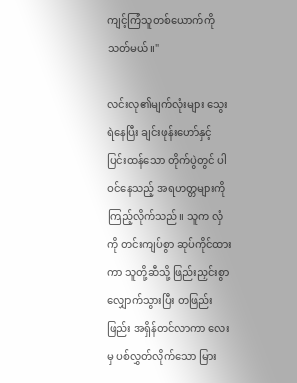ကျင့်ကြံသူတစ်ယောက်ကို သတ်မယ်။"

လင်းလု၏မျက်လုံးများ သွေးရဲနေပြီး ချင်းဖုန်းဟော်နှင့် ပြင်းထန်သော တိုက်ပွဲတွင် ပါဝင်နေသည့် အရဟတ္တများကို ကြည့်လိုက်သည်။ သူက လှံကို တင်းကျပ်စွာ ဆုပ်ကိုင်ထားကာ သူတို့ဆီသို့ ဖြည်းညှင်းစွာ လျှောက်သွားပြီး တဖြည်းဖြည်း အရှိန်တင်လာကာ လေးမှ ပစ်လွှတ်လိုက်သော မြား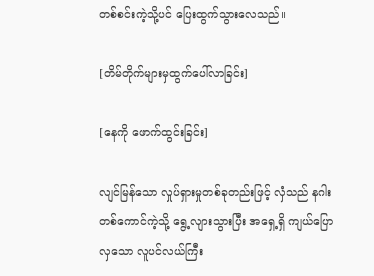တစ်စင်းကဲ့သို့ပင် ပြေးထွက်သွားလေသည်။

[တိမ်တိုက်များမှထွက်ပေါ်လာခြင်း]

[နေကို ဖောက်ထွင်းခြင်း]

လျင်မြန်သော လှုပ်ရှားမှုတစ်ခုတည်းဖြင့် လှံသည် နဂါးတစ်ကောင်ကဲ့သို့ ရွေ့လျားသွားပြီး အရှေ့ရှိ ကျယ်ပြောလှသော လူပင်လယ်ကြီး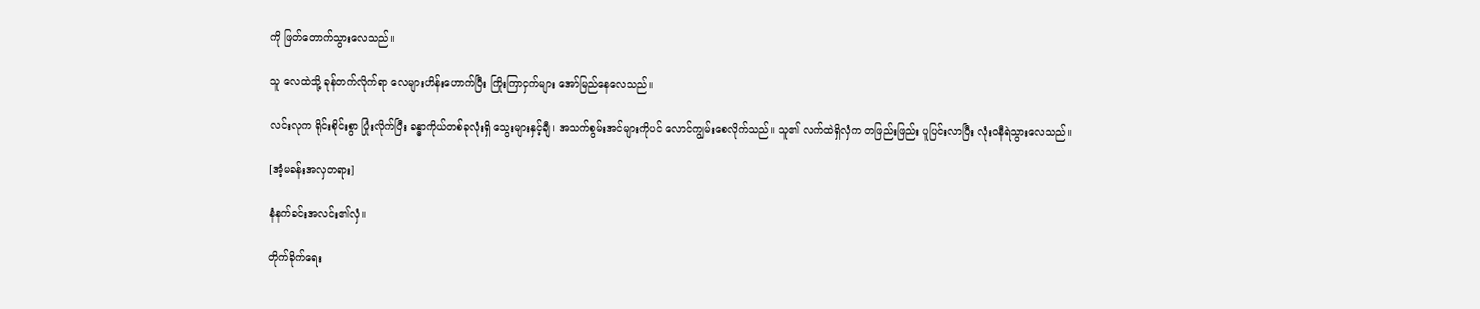ကို ဖြတ်တောက်သွားလေသည်။

သူ လေထဲသို့ ခုန်တက်လိုက်ရာ လေများဟိန်းဟောက်ပြီး ကြိုးကြာငှက်များ အော်မြည်နေလေသည်။

လင်းလုက ရိုင်းစိုင်းစွာ ပြုံးလိုက်ပြီး ခန္ဓာကိုယ်တစ်ခုလုံးရှိ သွေးများနှင့်ချီ၊ အသက်စွမ်းအင်များကိုပင် လောင်ကျွမ်းစေလိုက်သည်။ သူ၏ လက်ထဲရှိလှံက တဖြည်းဖြည်း ပူပြင်းလာပြီး လုံးဝနီရဲသွားလေသည်။

[အံ့မခန်းအလှတရား]

နံနက်ခင်းအလင်း၏လှံ။

တိုက်ခိုက်ရေး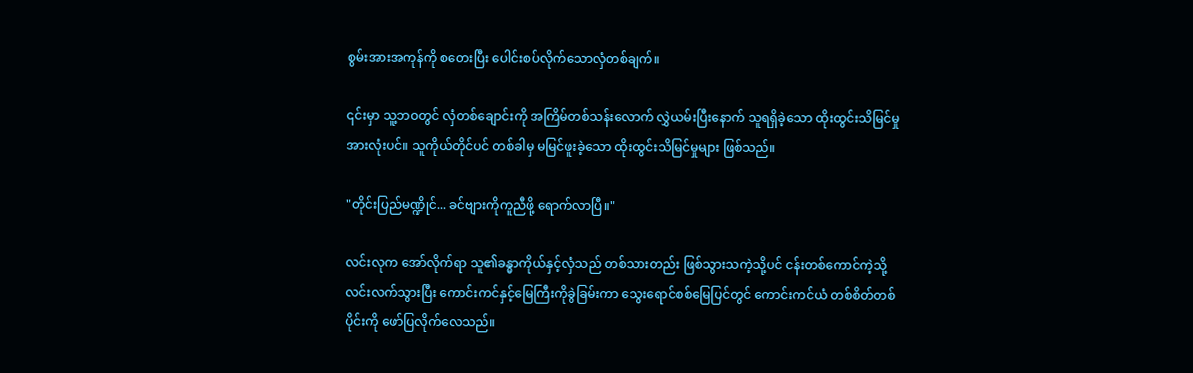စွမ်းအားအကုန်ကို စတေးပြီး ပေါင်းစပ်လိုက်သောလှံတစ်ချက်။

၎င်းမှာ သူ့ဘဝတွင် လှံတစ်ချောင်းကို အကြိမ်တစ်သန်းလောက် လွှဲယမ်းပြီးနောက် သူရရှိခဲ့သော ထိုးထွင်းသိမြင်မှု အားလုံးပင်။ သူကိုယ်တိုင်ပင် တစ်ခါမှ မမြင်ဖူးခဲ့သော ထိုးထွင်းသိမြင်မှုများ ဖြစ်သည်။

"တိုင်းပြည်မဏ္ဍိုင်... ခင်ဗျားကိုကူညီဖို့ ရောက်လာပြီ။"

လင်းလုက အော်လိုက်ရာ သူ၏ခန္ဓာကိုယ်နှင့်လှံသည် တစ်သားတည်း ဖြစ်သွားသကဲ့သို့ပင် ငန်းတစ်ကောင်ကဲ့သို့ လင်းလက်သွားပြီး ကောင်းကင်နှင့်မြေကြီးကိုခွဲခြမ်းကာ သွေးရောင်စစ်မြေပြင်တွင် ကောင်းကင်ယံ တစ်စိတ်တစ်ပိုင်းကို ဖော်ပြလိုက်လေသည်။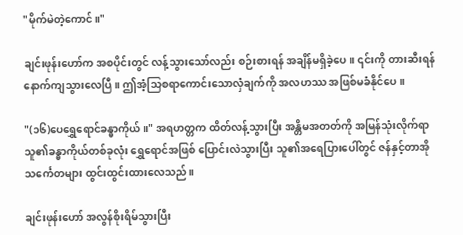"မိုက်မဲတဲ့ကောင်။"

ချင်းဖုန်းဟော်က အစပိုင်းတွင် လန့်သွားသော်လည်း စဉ်းစားရန် အချိန်မရှိခဲ့ပေ။ ၎င်းကို တားဆီးရန် နောက်ကျသွားလေပြီ။ ဤအံ့သြစရာကောင်းသောလှံချက်ကို အလဟဿ အဖြစ်မခံနိုင်ပေ။

"(၁၆)ပေရွှေရောင်ခန္ဓာကိုယ်။" အရဟတ္တက ထိတ်လန့်သွားပြီး အန္တိမအတတ်ကို အမြန်သုံးလိုက်ရာ သူ၏ခန္ဓာကိုယ်တစ်ခုလုံး ရွှေရောင်အဖြစ် ပြောင်းလဲသွားပြီး သူ၏အရေပြားပေါ်တွင် ဇန်နှင့်တာအိုသင်္ကေတများ ထွင်းထွင်းထားလေသည်။

ချင်းဖုန်းဟော် အလွန်စိုးရိမ်သွားပြီး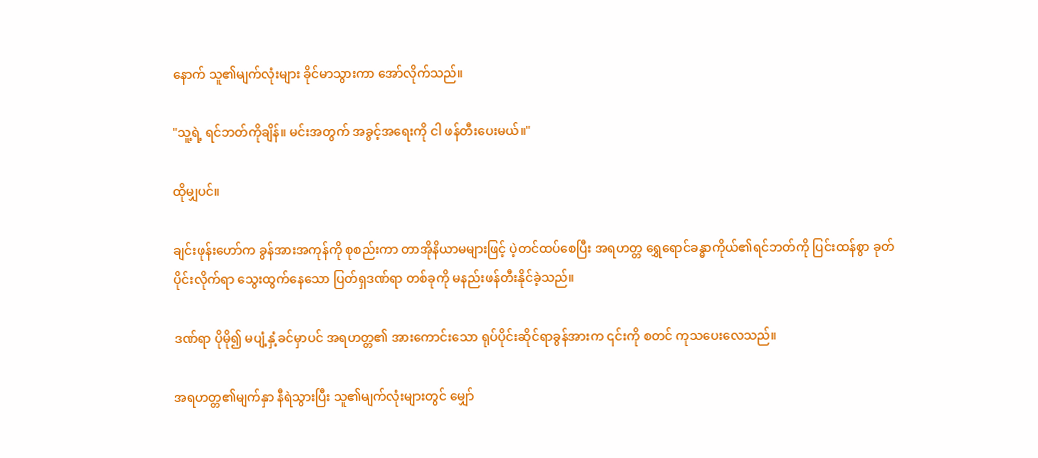နောက် သူ၏မျက်လုံးများ ခိုင်မာသွားကာ အော်လိုက်သည်။

"သူ့ရဲ့ ရင်ဘတ်ကိုချိန်။ မင်းအတွက် အခွင့်အရေးကို ငါ ဖန်တီးပေးမယ်။"

ထိုမျှပင်။

ချင်းဖုန်းဟော်က ခွန်အားအကုန်ကို စုစည်းကာ တာအိုနိယာမများဖြင့် ပဲ့တင်ထပ်စေပြီး အရဟတ္တ ရွှေရောင်ခန္ဓာကိုယ်၏ရင်ဘတ်ကို ပြင်းထန်စွာ ခုတ်ပိုင်းလိုက်ရာ သွေးထွက်နေသော ပြတ်ရှဒဏ်ရာ တစ်ခုကို မနည်းဖန်တီးနိုင်ခဲ့သည်။

ဒဏ်ရာ ပိုမို၍ မပျံ့နှံ့ခင်မှာပင် အရဟတ္တ၏ အားကောင်းသော ရုပ်ပိုင်းဆိုင်ရာခွန်အားက ၎င်းကို စတင် ကုသပေးလေသည်။

အရဟတ္တ၏မျက်နှာ နီရဲသွားပြီး သူ၏မျက်လုံးများတွင် မျှော်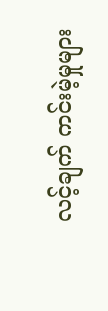လင့်ချက် ကင်းမဲ့မှုများ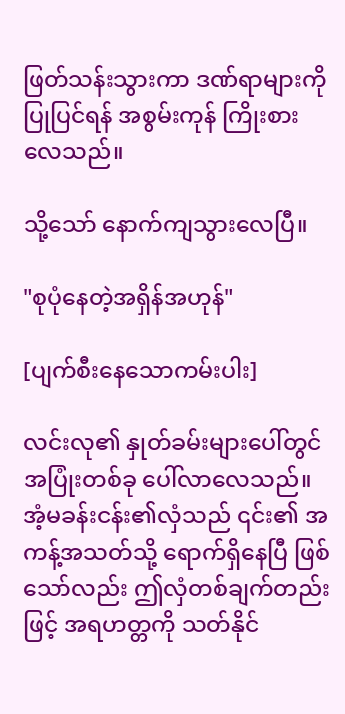ဖြတ်သန်းသွားကာ ဒဏ်ရာများကို ပြုပြင်ရန် အစွမ်းကုန် ကြိုးစားလေသည်။

သို့သော် နောက်ကျသွားလေပြီ။

"စုပုံနေတဲ့အရှိန်အဟုန်"

[ပျက်စီးနေသောကမ်းပါး]

လင်းလု၏ နှုတ်ခမ်းများပေါ်တွင် အပြုံးတစ်ခု ပေါ်လာလေသည်။ အံ့မခန်းငန်း၏လှံသည် ၎င်း၏ အကန့်အသတ်သို့ ရောက်ရှိနေပြီ ဖြစ်သော်လည်း ဤလှံတစ်ချက်တည်းဖြင့် အရဟတ္တကို သတ်နိုင်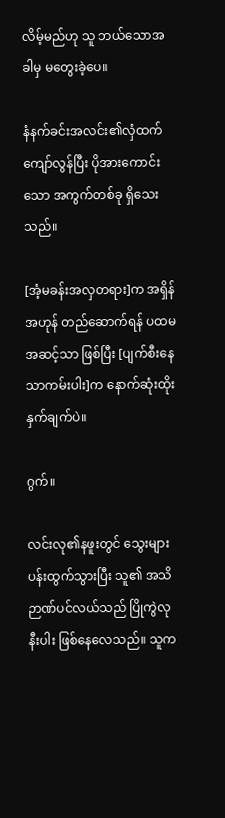လိမ့်မည်ဟု သူ ဘယ်သောအခါမှ မတွေးခဲ့ပေ။

နံနက်ခင်းအလင်း၏လှံထက် ကျော်လွန်ပြီး ပိုအားကောင်းသော အကွက်တစ်ခု ရှိသေးသည်။

[အံ့မခန်းအလှတရား]က အရှိန်အဟုန် တည်ဆောက်ရန် ပထမအဆင့်သာ ဖြစ်ပြီး [ပျက်စီးနေသာကမ်းပါး]က နောက်ဆုံးထိုးနှက်ချက်ပဲ။

ဂွက်။

လင်းလု၏နဖူးတွင် သွေးများ ပန်းထွက်သွားပြီး သူ၏ အသိဉာဏ်ပင်လယ်သည် ပြိုကွဲလုနီးပါး ဖြစ်နေလေသည်။ သူက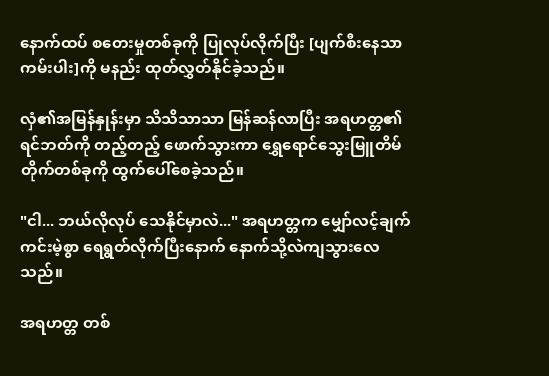နောက်ထပ် စတေးမှုတစ်ခုကို ပြုလုပ်လိုက်ပြီး [ပျက်စီးနေသာကမ်းပါး]ကို မနည်း ထုတ်လွှတ်နိုင်ခဲ့သည်။

လှံ၏အမြန်နှုန်းမှာ သိသိသာသာ မြန်ဆန်လာပြီး အရဟတ္တ၏ရင်ဘတ်ကို တည့်တည့် ဖောက်သွားကာ ရွှေရောင်သွေးမြူတိမ်တိုက်တစ်ခုကို ထွက်ပေါ်စေခဲ့သည်။

"ငါ... ဘယ်လိုလုပ် သေနိုင်မှာလဲ..." အရဟတ္တက မျှော်လင့်ချက် ကင်းမဲ့စွာ ရေရွတ်လိုက်ပြီးနောက် နောက်သို့လဲကျသွားလေသည်။

အရဟတ္တ တစ်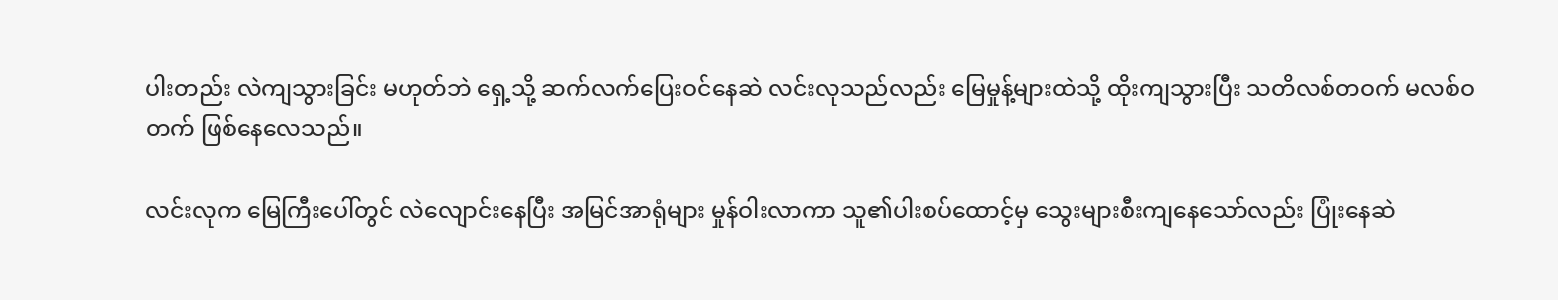ပါးတည်း လဲကျသွားခြင်း မဟုတ်ဘဲ ရှေ့သို့ ဆက်လက်ပြေးဝင်နေဆဲ လင်းလုသည်လည်း မြေမှုန့်များထဲသို့ ထိုးကျသွားပြီး သတိလစ်တဝက် မလစ်ဝတက် ဖြစ်နေလေသည်။

လင်းလုက မြေကြီးပေါ်တွင် လဲလျောင်းနေပြီး အမြင်အာရုံများ မှုန်ဝါးလာကာ သူ၏ပါးစပ်ထောင့်မှ သွေးများစီးကျနေသော်လည်း ပြုံးနေဆဲ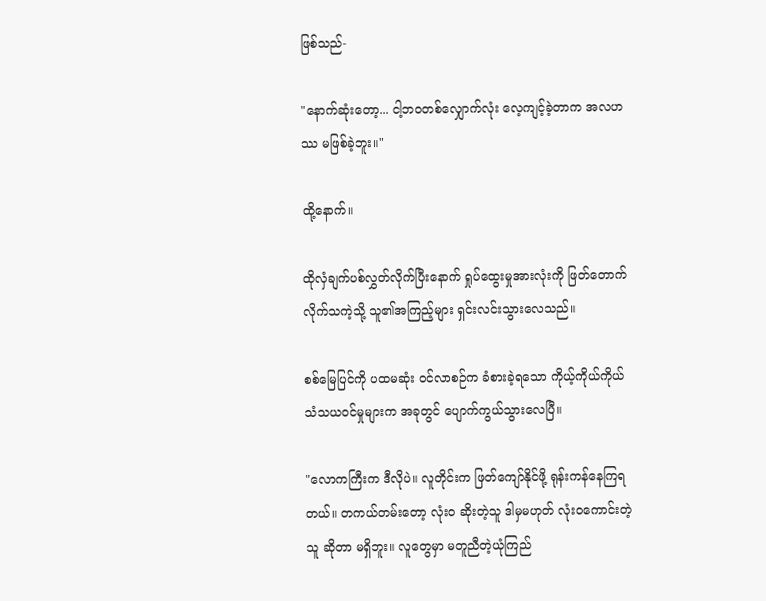ဖြစ်သည်-

"နောက်ဆုံးတော့... ငါ့ဘဝတစ်လျှောက်လုံး လေ့ကျင့်ခဲ့တာက အလဟဿ မဖြစ်ခဲ့ဘူး။"

ထို့နောက်။

ထိုလှံချက်ပစ်လွှတ်လိုက်ပြီးနောက် ရှုပ်ထွေးမှုအားလုံးကို ဖြတ်တောက်လိုက်သကဲ့သို့ သူ၏အကြည့်များ ရှင်းလင်းသွားလေသည်။

စစ်မြေပြင်ကို ပထမဆုံး ဝင်လာစဉ်က ခံစားခဲ့ရသော ကိုယ့်ကိုယ်ကိုယ် သံသယဝင်မှုများက အခုတွင် ပျောက်ကွယ်သွားလေပြီ။

"လောကကြီးက ဒီလိုပဲ။ လူတိုင်းက ဖြတ်ကျော်နိုင်ဖို့ ရုန်းကန်နေကြရတယ်။ တကယ်တမ်းတော့ လုံးဝ ဆိုးတဲ့သူ ဒါမှမဟုတ် လုံးဝကောင်းတဲ့သူ ဆိုတာ မရှိဘူး။ လူတွေမှာ မတူညီတဲ့ယုံကြည်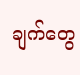ချက်တွေ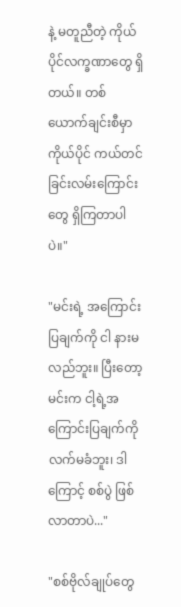နဲ့ မတူညီတဲ့ ကိုယ်ပိုင်လက္ခဏာတွေ ရှိတယ်။ တစ်ယောက်ချင်းစီမှာ ကိုယ်ပိုင် ကယ်တင်ခြင်းလမ်းကြောင်းတွေ ရှိကြတာပါပဲ။"

"မင်းရဲ့ အကြောင်းပြချက်ကို ငါ နားမလည်ဘူး။ ပြီးတော့ မင်းက ငါ့ရဲ့အကြောင်းပြချက်ကို လက်မခံဘူး၊ ဒါကြောင့် စစ်ပွဲ ဖြစ်လာတာပဲ..."

"စစ်ဗိုလ်ချုပ်တွေ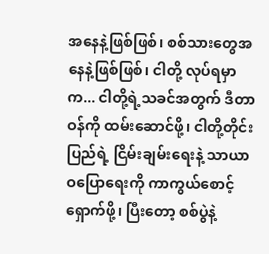အနေနဲ့ဖြစ်ဖြစ်၊ စစ်သားတွေအနေနဲ့ဖြစ်ဖြစ်၊ ငါတို့ လုပ်ရမှာက... ငါတို့ရဲ့သခင်အတွက် ဒီတာဝန်ကို ထမ်းဆောင်ဖို့၊ ငါတို့တိုင်းပြည်ရဲ့ ငြိမ်းချမ်းရေးနဲ့ သာယာဝပြောရေးကို ကာကွယ်စောင့်ရှောက်ဖို့၊ ပြီးတော့ စစ်ပွဲနဲ့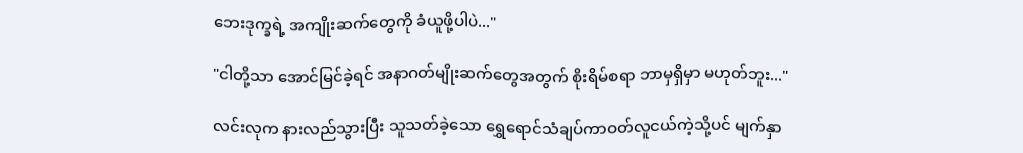ဘေးဒုက္ခရဲ့ အကျိုးဆက်တွေကို ခံယူဖို့ပါပဲ..."

"ငါတို့သာ အောင်မြင်ခဲ့ရင် အနာဂတ်မျိုးဆက်တွေအတွက် စိုးရိမ်စရာ ဘာမှရှိမှာ မဟုတ်ဘူး..."

လင်းလုက နားလည်သွားပြီး သူသတ်ခဲ့သော ရွှေရောင်သံချပ်ကာဝတ်လူငယ်ကဲ့သို့ပင် မျက်နှာ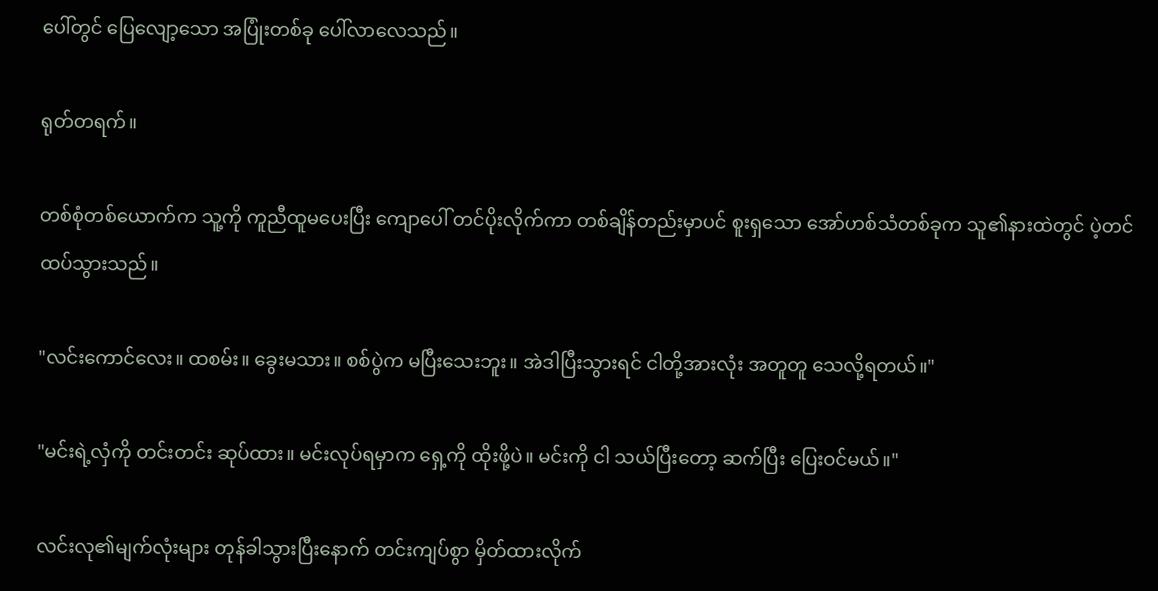ပေါ်တွင် ပြေလျော့သော အပြုံးတစ်ခု ပေါ်လာလေသည်။

ရုတ်တရက်။

တစ်စုံတစ်ယောက်က သူ့ကို ကူညီထူမပေးပြီး ကျောပေါ် တင်ပိုးလိုက်ကာ တစ်ချိန်တည်းမှာပင် စူးရှသော အော်ဟစ်သံတစ်ခုက သူ၏နားထဲတွင် ပဲ့တင်ထပ်သွားသည်။

"လင်းကောင်လေး။ ထစမ်း။ ခွေးမသား။ စစ်ပွဲက မပြီးသေးဘူး။ အဲဒါပြီးသွားရင် ငါတို့အားလုံး အတူတူ သေလို့ရတယ်။"

"မင်းရဲ့လှံကို တင်းတင်း ဆုပ်ထား။ မင်းလုပ်ရမှာက ရှေ့ကို ထိုးဖို့ပဲ။ မင်းကို ငါ သယ်ပြီးတော့ ဆက်ပြီး ပြေးဝင်မယ်။"

လင်းလု၏မျက်လုံးများ တုန်ခါသွားပြီးနောက် တင်းကျပ်စွာ မှိတ်ထားလိုက်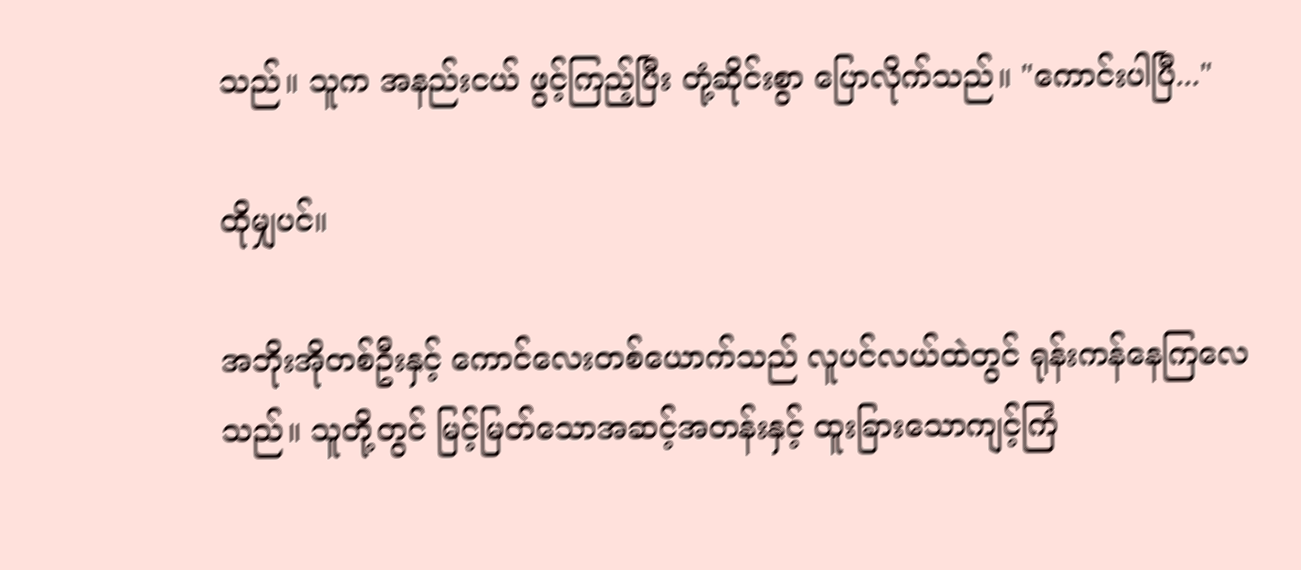သည်။ သူက အနည်းငယ် ဖွင့်ကြည့်ပြီး တုံ့ဆိုင်းစွာ ပြောလိုက်သည်။ "ကောင်းပါပြီ..."

ထိုမျှပင်။

အဘိုးအိုတစ်ဦးနှင့် ကောင်လေးတစ်ယောက်သည် လူပင်လယ်ထဲတွင် ရုန်းကန်နေကြလေသည်။ သူတို့တွင် မြင့်မြတ်သောအဆင့်အတန်းနှင့် ထူးခြားသောကျင့်ကြံ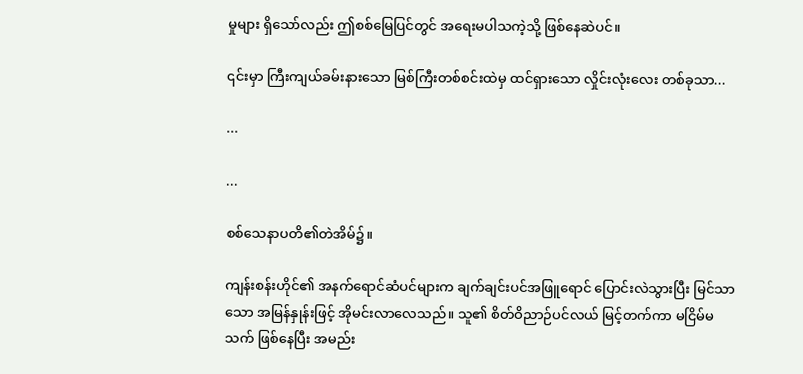မှုများ ရှိသော်လည်း ဤစစ်မြေပြင်တွင် အရေးမပါသကဲ့သို့ ဖြစ်နေဆဲပင်။

၎င်းမှာ ကြီးကျယ်ခမ်းနားသော မြစ်ကြီးတစ်စင်းထဲမှ ထင်ရှားသော လှိုင်းလုံးလေး တစ်ခုသာ...

...

...

စစ်သေနာပတိ၏တဲအိမ်၌။

ကျန်းစန်းဟိုင်၏ အနက်ရောင်ဆံပင်များက ချက်ချင်းပင်အဖြူရောင် ပြောင်းလဲသွားပြီး မြင်သာသော အမြန်နှုန်းဖြင့် အိုမင်းလာလေသည်။ သူ၏ စိတ်ဝိညာဉ်ပင်လယ် မြင့်တက်ကာ မငြိမ်မသက် ဖြစ်နေပြီး အမည်း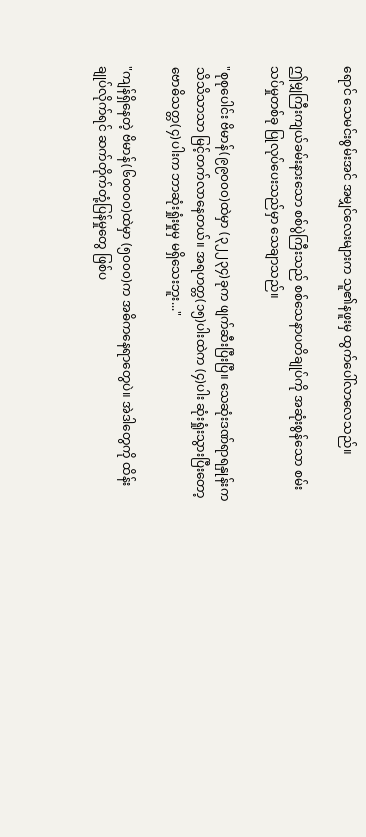ရောင် သေမင်းစွမ်းအင် အမျှင်လေးများက သူ၏နဖူးမှ ထွက်ပေါ်လာလေသည်။

ဤမျှကြီးကျယ်ခမ်းနားသော စစ်ပွဲကြီးသည် စစ်သေနာပတိချုပ်ကို အဆုံးစွန်သော စမ်းသပ်မှုတစ်ခု ပြုလုပ်ပေးသည်မှာ သေချာသည်။

"စုစုပေါင်း ဗိမာန်(၉၉၀၀၀)ထဲမှာ (၃၂၂၃၄)ခုက ဖျက်ဆီးပြီးပြီ။ သေဆုံးဒဏ်ရာရနှုန်းက သိသိသာသာ မြင့်တက်လာနေတယ်။ အရဟတ္တ(၁၅)ပါးထဲက (၄)ပါး ဆုံးရှုံးသွားပြီးတော့ ဗောဓိသတ္တ(၄)ပါးက ဘာဆုံးရှုံးမှုမှ မရှိသေးဘူး..."

"ကျန်ရှိနေတဲ့ ဗိမာန်(၆၀၀၀၀)ထဲမှာ (၅၀၀၀)က အဓိကနေရာတွေပဲ။ အဲဒါတွေကို ထိန်းချုပ်လိုက်ရင် ဆက်တိုက်တုံ့ပြန်မှုတွေ ဖြစ်ပ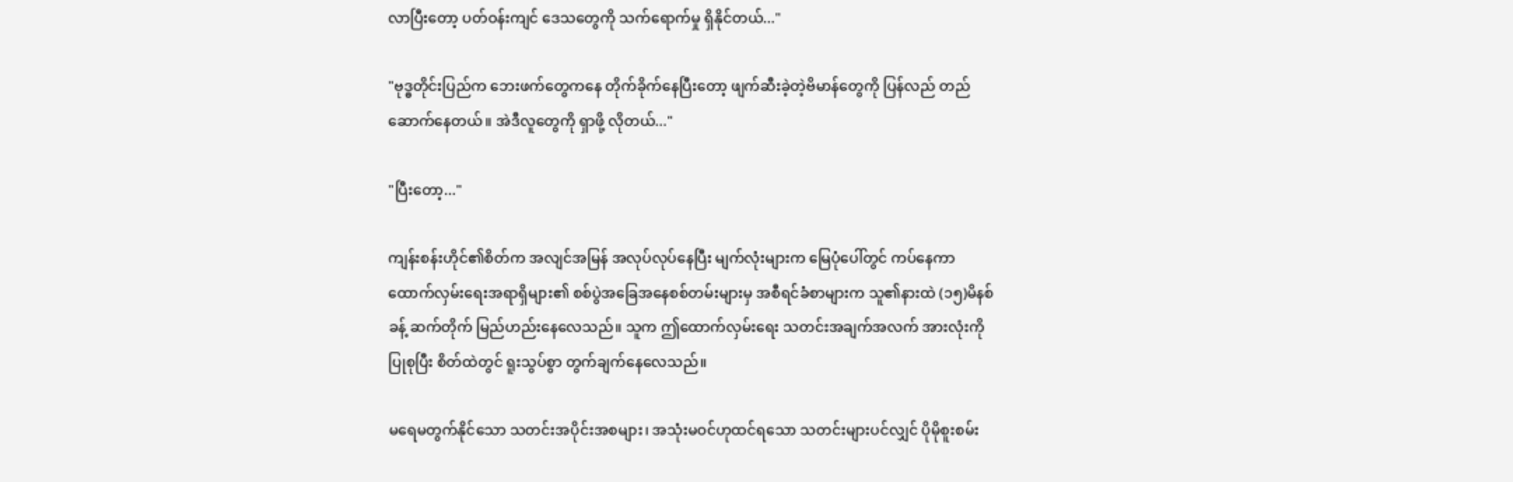လာပြီးတော့ ပတ်ဝန်းကျင် ဒေသတွေကို သက်ရောက်မှု ရှိနိုင်တယ်..."

"ဗုဒ္ဓတိုင်းပြည်က ဘေးဖက်တွေကနေ တိုက်ခိုက်နေပြီးတော့ ဖျက်ဆီးခဲ့တဲ့ဗိမာန်တွေကို ပြန်လည် တည်ဆောက်နေတယ်။ အဲဒီလူတွေကို ရှာဖို့ လိုတယ်..."

"ပြီးတော့..."

ကျန်းစန်းဟိုင်၏စိတ်က အလျင်အမြန် အလုပ်လုပ်နေပြီး မျက်လုံးများက မြေပုံပေါ်တွင် ကပ်နေကာ ထောက်လှမ်းရေးအရာရှိများ၏ စစ်ပွဲအခြေအနေစစ်တမ်းများမှ အစီရင်ခံစာများက သူ၏နားထဲ (၁၅)မိနစ်ခန့် ဆက်တိုက် မြည်ဟည်းနေလေသည်။ သူက ဤထောက်လှမ်းရေး သတင်းအချက်အလက် အားလုံးကို ပြုစုပြီး စိတ်ထဲတွင် ရူးသွပ်စွာ တွက်ချက်နေလေသည်။

မရေမတွက်နိုင်သော သတင်းအပိုင်းအစများ၊ အသုံးမဝင်ဟုထင်ရသော သတင်းများပင်လျှင် ပိုမိုစူးစမ်း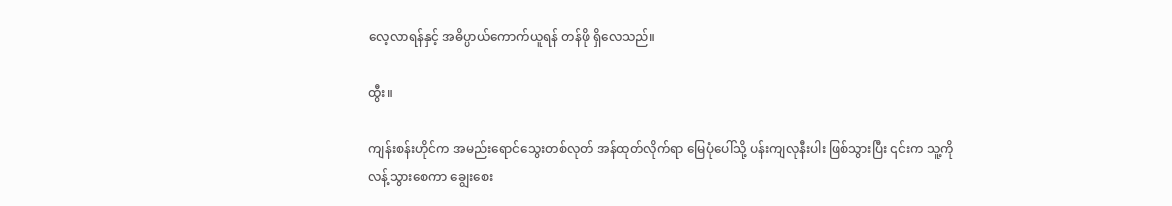လေ့လာရန်နှင့် အဓိပ္ပာယ်ကောက်ယူရန် တန်ဖို ရှိလေသည်။

ထွီး။

ကျန်းစန်းဟိုင်က အမည်းရောင်သွေးတစ်လုတ် အန်ထုတ်လိုက်ရာ မြေပုံပေါ်သို့ ပန်းကျလုနီးပါး ဖြစ်သွားပြီး ၎င်းက သူ့ကိုလန့်သွားစေကာ ချွေးစေး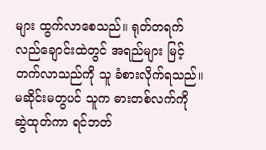များ ထွက်လာစေသည်။ ရုတ်တရက် လည်ချောင်းထဲတွင် အရည်များ မြင့်တက်လာသည်ကို သူ ခံစားလိုက်ရသည်။ မဆိုင်းမတွပင် သူက ဓားတစ်လက်ကို ဆွဲထုတ်ကာ ရင်ဘတ်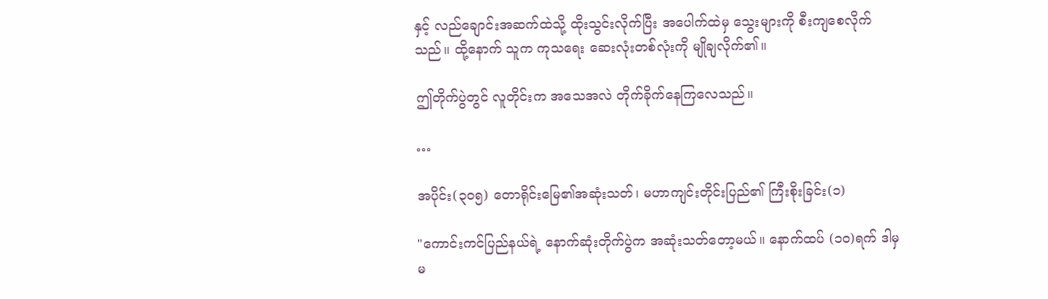နှင့် လည်ချောင်းအဆက်ထဲသို့ ထိုးသွင်းလိုက်ပြီး အပေါက်ထဲမှ သွေးများကို စီးကျစေလိုက်သည်။ ထို့နောက် သူက ကုသရေး ဆေးလုံးတစ်လုံးကို မျိုချလိုက်၏။

ဤတိုက်ပွဲတွင် လူတိုင်းက အသေအလဲ တိုက်ခိုက်နေကြလေသည်။

…

အပိုင်း(၃၀၅) တောရိုင်းမြေ၏အဆုံးသတ်၊ မဟာကျင်းတိုင်းပြည်၏ ကြီးစိုးခြင်း(၁)

"ကောင်းကင်ပြည်နယ်ရဲ့ နောက်ဆုံးတိုက်ပွဲက အဆုံးသတ်တော့မယ်။ နောက်ထပ် (၁၀)ရက် ဒါမှမ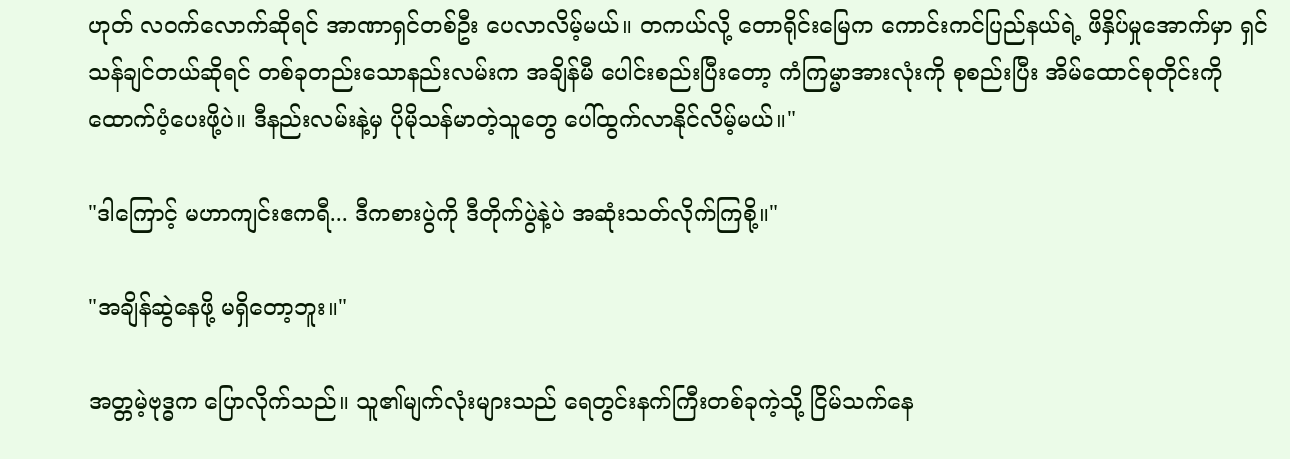ဟုတ် လဝက်လောက်ဆိုရင် အာဏာရှင်တစ်ဦး ပေလာလိမ့်မယ်။ တကယ်လို့ တောရိုင်းမြေက ကောင်းကင်ပြည်နယ်ရဲ့ ဖိနှိပ်မှုအောက်မှာ ရှင်သန်ချင်တယ်ဆိုရင် တစ်ခုတည်းသောနည်းလမ်းက အချိန်မီ ပေါင်းစည်းပြီးတော့ ကံကြမ္မာအားလုံးကို စုစည်းပြီး အိမ်ထောင်စုတိုင်းကို ထောက်ပံ့ပေးဖို့ပဲ။ ဒီနည်းလမ်းနဲ့မှ ပိုမိုသန်မာတဲ့သူတွေ ပေါ်ထွက်လာနိုင်လိမ့်မယ်။"

"ဒါကြောင့် မဟာကျင်းဧကရီ... ဒီကစားပွဲကို ဒီတိုက်ပွဲနဲ့ပဲ အဆုံးသတ်လိုက်ကြစို့။"

"အချိန်ဆွဲနေဖို့ မရှိတော့ဘူး။"

အတ္တမဲ့ဗုဒ္ဓက ပြောလိုက်သည်။ သူ၏မျက်လုံးများသည် ရေတွင်းနက်ကြီးတစ်ခုကဲ့သို့ ငြိမ်သက်နေ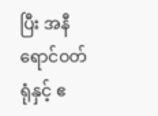ပြီး အနီရောင်ဝတ်ရုံနှင့် ဧ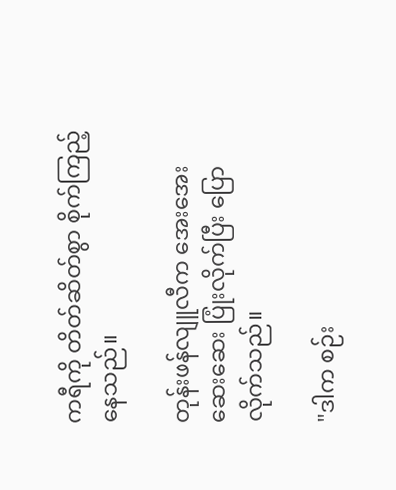ကရီကို တိတ်ဆိတ်စွာ စိုက်ကြည့်နေသည်။

တုန်းဖန်လျူလီက အေးအေးဆေးဆေး ပြုံးလိုက်ပြီး ပြောလိုက်သည်။

"ဒါက စဉ်း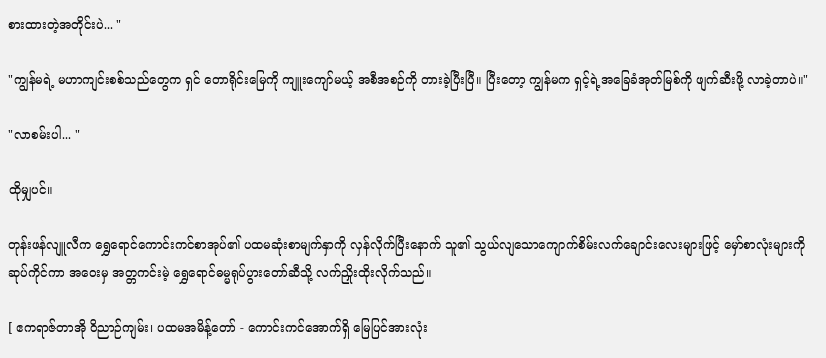စားထားတဲ့အတိုင်းပဲ... "

"ကျွန်မရဲ့ မဟာကျင်းစစ်သည်တွေက ရှင် တောရိုင်းမြေကို ကျူးကျော်မယ့် အစီအစဉ်ကို တားခဲ့ပြီးပြီ။ ပြီးတော့ ကျွန်မက ရှင့်ရဲ့အခြေခံအုတ်မြစ်ကို ဖျက်ဆီးဖို့ လာခဲ့တာပဲ။"

"လာစမ်းပါ... "

ထိုမျှပင်။

တုန်းဖန်လျူလီက ရွှေရောင်ကောင်းကင်စာအုပ်၏ ပထမဆုံးစာမျက်နှာကို လှန်လိုက်ပြီးနောက် သူ၏ သွယ်လျသောကျောက်စိမ်းလက်ချောင်းလေးများဖြင့် မှော်စာလုံးများကိုဆုပ်ကိုင်ကာ အဝေးမှ အတ္တကင်းမဲ့ ရွှေရောင်ဓမ္မရုပ်ပွားတော်ဆီသို့ လက်ညှိုးထိုးလိုက်သည်။

[ ဧကရာဇ်တာအို ဝိညာဉ်ကျမ်း၊ ပထမအမိန့်တော် - ကောင်းကင်အောက်ရှိ မြေပြင်အားလုံး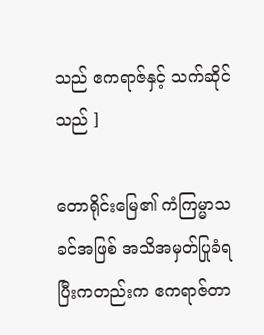သည် ဧကရာဇ်နှင့် သက်ဆိုင်သည် ]

တောရိုင်းမြေ၏ ကံကြမ္မာသခင်အဖြစ် အသိအမှတ်ပြုခံရပြီးကတည်းက ဧကရာဇ်တာ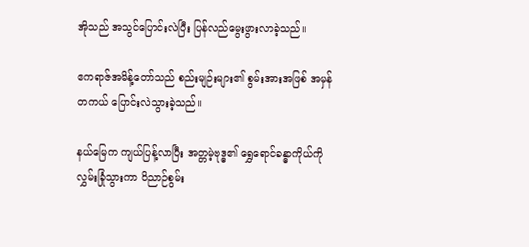အိုသည် အသွင်ပြောင်းလဲပြီး ပြန်လည်မွေးဖွားလာခဲ့သည်။

ဧကရာဇ်အမိန့်တော်သည် စည်းမျဉ်းများ၏ စွမ်းအားအဖြစ် အမှန်တကယ် ပြောင်းလဲသွားခဲ့သည်။

နယ်မြေက ကျယ်ပြန့်လာပြီး အတ္တမဲ့ဗုဒ္ဓ၏ ရွှေရောင်ခန္ဓာကိုယ်ကို လွှမ်းခြုံသွားကာ ဝိညာဉ်စွမ်း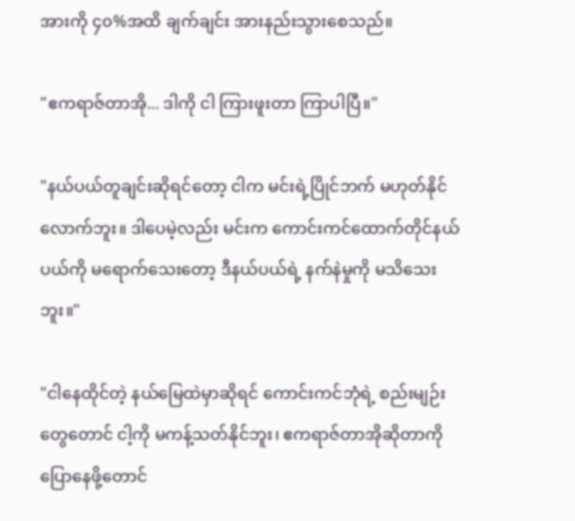အားကို ၄၀%အထိ ချက်ချင်း အားနည်းသွားစေသည်။

"ဧကရာဇ်တာအို... ဒါကို ငါ ကြားဖူးတာ ကြာပါပြီ။"

"နယ်ပယ်တူချင်းဆိုရင်တော့ ငါက မင်းရဲ့ပြိုင်ဘက် မဟုတ်နိုင်လောက်ဘူး။ ဒါပေမဲ့လည်း မင်းက ကောင်းကင်ထောက်တိုင်နယ်ပယ်ကို မရောက်သေးတော့ ဒီနယ်ပယ်ရဲ့ နက်နဲမှုကို မသိသေးဘူး။"

"ငါနေထိုင်တဲ့ နယ်မြေထဲမှာဆိုရင် ကောင်းကင်ဘုံရဲ့ စည်းမျဉ်းတွေတောင် ငါ့ကို မကန့်သတ်နိုင်ဘူး၊ ဧကရာဇ်တာအိုဆိုတာကို ပြောနေဖို့တောင်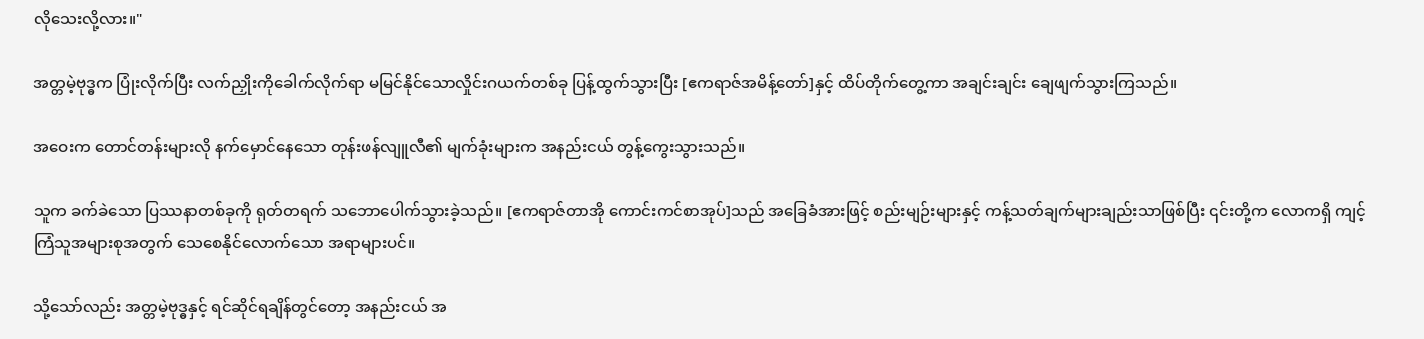လိုသေးလို့လား။"

အတ္တမဲ့ဗုဒ္ဓက ပြုံးလိုက်ပြီး လက်ညှိုးကိုခေါက်လိုက်ရာ မမြင်နိုင်သောလှိုင်းဂယက်တစ်ခု ပြန့်ထွက်သွားပြီး [ဧကရာဇ်အမိန့်တော်]နှင့် ထိပ်တိုက်တွေ့ကာ အချင်းချင်း ချေဖျက်သွားကြသည်။

အဝေးက တောင်တန်းများလို နက်မှောင်နေသော တုန်းဖန်လျူလီ၏ မျက်ခုံးများက အနည်းငယ် တွန့်ကွေးသွားသည်။

သူက ခက်ခဲသော ပြဿနာတစ်ခုကို ရုတ်တရက် သဘောပေါက်သွားခဲ့သည်။ [ဧကရာဇ်တာအို ကောင်းကင်စာအုပ်]သည် အခြေခံအားဖြင့် စည်းမျဉ်းများနှင့် ကန့်သတ်ချက်များချည်းသာဖြစ်ပြီး ၎င်းတို့က လောကရှိ ကျင့်ကြံသူအများစုအတွက် သေစေနိုင်လောက်သော အရာများပင်။

သို့သော်လည်း အတ္တမဲ့ဗုဒ္ဓနှင့် ရင်ဆိုင်ရချိန်တွင်တော့ အနည်းငယ် အ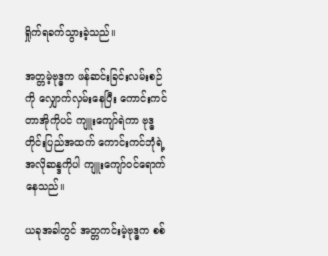ရှိုက်ရခက်သွားခဲ့သည်။

အတ္တမဲ့ဗုဒ္ဓက ဖန်ဆင်းခြင်းလမ်းစဉ်ကို လျှောက်လှမ်းနေပြီး ကောင်းကင်တာအိုကိုပင် ကျူးကျော်ရဲကာ ဗုဒ္ဓတိုင်းပြည်အထက် ကောင်းကင်ဘုံရဲ့အလိုဆန္ဒကိုပါ ကျူးကျော်ဝင်ရောက်နေသည်။

ယခုအခါတွင် အတ္တကင်းမဲ့ဗုဒ္ဓက စစ်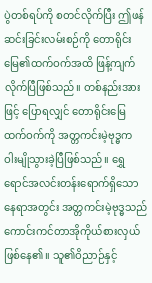ပွဲတစ်ရပ်ကို စတင်လိုက်ပြီး ဤဖန်ဆင်းခြင်းလမ်းစဉ်ကို တောရိုင်းမြေ၏ထက်ဝက်အထိ ဖြန့်ကျက်လိုက်ပြီဖြစ်သည်။ တစ်နည်းအားဖြင့် ပြောရလျှင် တောရိုင်းမြေ ထက်ဝက်ကို အတ္တကင်းမဲ့ဗုဒ္ဓက ဝါးမျိုသွားခဲ့ပြီဖြစ်သည်။ ရွှေရောင်အလင်းတန်းရောက်ရှိသော နေရာအတွင်း အတ္တကင်းမဲ့ဗုဒ္ဓသည် ကောင်းကင်တာအိုကိုယ်စားလှယ် ဖြစ်နေ၏။ သူ၏ဝိညာဉ်နှင့်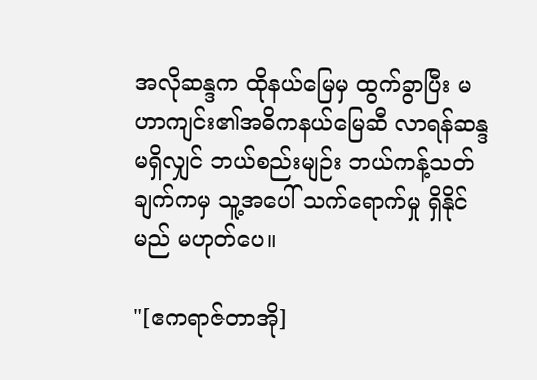အလိုဆန္ဒက ထိုနယ်မြေမှ ထွက်ခွာပြီး မဟာကျင်း၏အဓိကနယ်မြေဆီ လာရန်ဆန္ဒမရှိလျှင် ဘယ်စည်းမျဉ်း ဘယ်ကန့်သတ်ချက်ကမှ သူ့အပေါ် သက်ရောက်မှု ရှိနိုင်မည် မဟုတ်ပေ။

"[ဧကရာဇ်တာအို]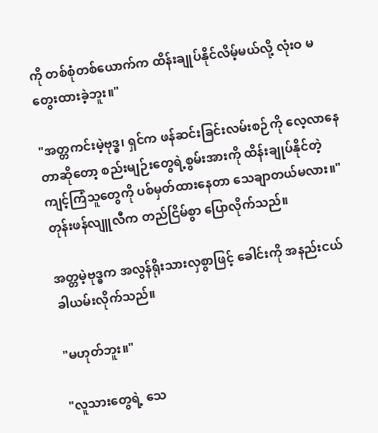ကို တစ်စုံတစ်ယောက်က ထိန်းချုပ်နိုင်လိမ့်မယ်လို့ လုံးဝ မတွေးထားခဲ့ဘူး။"

"အတ္တကင်းမဲ့ဗုဒ္ဓ၊ ရှင်က ဖန်ဆင်းခြင်းလမ်းစဉ်ကို လေ့လာနေတာဆိုတော့ စည်းမျဉ်းတွေရဲ့စွမ်းအားကို ထိန်းချုပ်နိုင်တဲ့ကျင့်ကြံသူတွေကို ပစ်မှတ်ထားနေတာ သေချာတယ်မလား။" တုန်းဖန်လျူလီက တည်ငြိမ်စွာ ပြောလိုက်သည်။

အတ္တမဲ့ဗုဒ္ဓက အလွန်ရိုးသားလှစွာဖြင့် ခေါင်းကို အနည်းငယ် ခါယမ်းလိုက်သည်။

"မဟုတ်ဘူး။"

"လူသားတွေရဲ့ သေ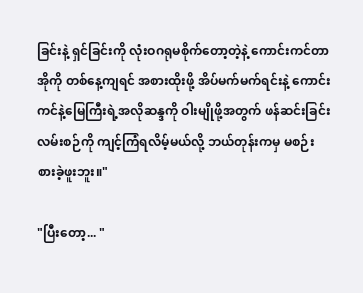ခြင်းနဲ့ ရှင်ခြင်းကို လုံးဝဂရုမစိုက်တော့တဲ့နဲ့ ကောင်းကင်တာအိုကို တစ်နေ့ကျရင် အစားထိုးဖို့ အိပ်မက်မက်ရင်းနဲ့ ကောင်းကင်နဲ့မြေကြီးရဲ့အလိုဆန္ဒကို ဝါးမျိုဖို့အတွက် ဖန်ဆင်းခြင်းလမ်းစဉ်ကို ကျင့်ကြံရလိမ့်မယ်လို့ ဘယ်တုန်းကမှ မစဉ်းစားခဲ့ဖူးဘူး။"

"ပြီးတော့... "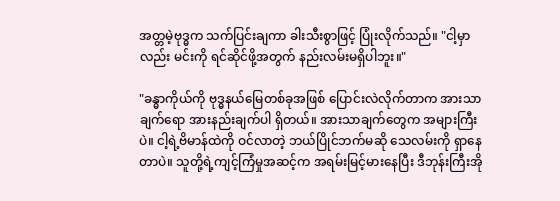အတ္တမဲ့ဗုဒ္ဓက သက်ပြင်းချကာ ခါးသီးစွာဖြင့် ပြုံးလိုက်သည်။ "ငါ့မှာလည်း မင်းကို ရင်ဆိုင်ဖို့အတွက် နည်းလမ်းမရှိပါဘူး။"

"ခန္ဓာကိုယ်ကို ဗုဒ္ဓနယ်မြေတစ်ခုအဖြစ် ပြောင်းလဲလိုက်တာက အားသာချက်ရော အားနည်းချက်ပါ ရှိတယ်။ အားသာချက်တွေက အများကြီးပဲ။ ငါ့ရဲ့ဗိမာန်ထဲကို ဝင်လာတဲ့ ဘယ်ပြိုင်ဘက်မဆို သေလမ်းကို ရှာနေတာပဲ။ သူတို့ရဲ့ကျင့်ကြံမှုအဆင့်က အရမ်းမြင့်မားနေပြီး ဒီဘုန်းကြီးအို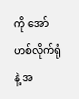ကို အော်ဟစ်လိုက်ရုံနဲ့ အ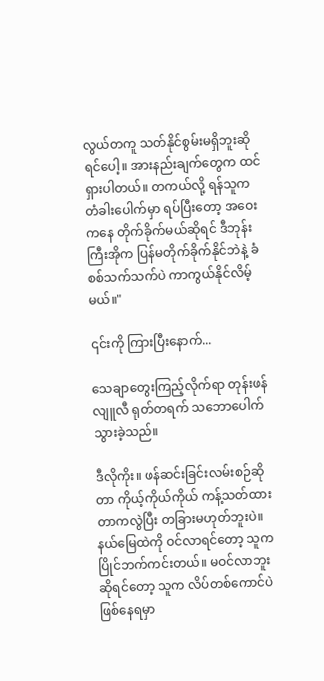လွယ်တကူ သတ်နိုင်စွမ်းမရှိဘူးဆိုရင်ပေါ့။ အားနည်းချက်တွေက ထင်ရှားပါတယ်။ တကယ်လို့ ရန်သူက တံခါးပေါက်မှာ ရပ်ပြီးတော့ အဝေးကနေ တိုက်ခိုက်မယ်ဆိုရင် ဒီဘုန်းကြီးအိုက ပြန်မတိုက်ခိုက်နိုင်ဘဲနဲ့ ခံစစ်သက်သက်ပဲ ကာကွယ်နိုင်လိမ့်မယ်။"

၎င်းကို ကြားပြီးနောက်...

သေချာတွေးကြည့်လိုက်ရာ တုန်းဖန်လျူလီ ရုတ်တရက် သဘောပေါက်သွားခဲ့သည်။

ဒီလိုကိုး။ ဖန်ဆင်းခြင်းလမ်းစဉ်ဆိုတာ ကိုယ့်ကိုယ်ကိုယ် ကန့်သတ်ထားတာကလွဲပြီး တခြားမဟုတ်ဘူးပဲ။ နယ်မြေထဲကို ဝင်လာရင်တော့ သူက ပြိုင်ဘက်ကင်းတယ်။ မဝင်လာဘူးဆိုရင်တော့ သူက လိပ်တစ်ကောင်ပဲ ဖြစ်နေရမှာ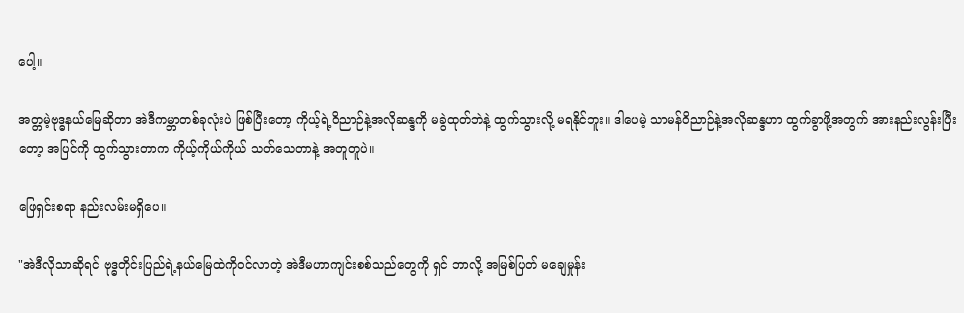ပေါ့။

အတ္တမဲ့ဗုဒ္ဓနယ်မြေဆိုတာ အဲဒီကမ္ဘာတစ်ခုလုံးပဲ ဖြစ်ပြီးတော့ ကိုယ့်ရဲ့ဝိညာဉ်နဲ့အလိုဆန္ဒကို မခွဲထုတ်ဘဲနဲ့ ထွက်သွားလို့ မရနိုင်ဘူး။ ဒါပေမဲ့ သာမန်ဝိညာဉ်နဲ့အလိုဆန္ဒဟာ ထွက်ခွာဖို့အတွက် အားနည်းလွန်းပြီးတော့ အပြင်ကို ထွက်သွားတာက ကိုယ့်ကိုယ်ကိုယ် သတ်သေတာနဲ့ အတူတူပဲ။

ဖြေရှင်းစရာ နည်းလမ်းမရှိပေ။

"အဲဒီလိုသာဆိုရင် ဗုဒ္ဓတိုင်းပြည်ရဲ့နယ်မြေထဲကိုဝင်လာတဲ့ အဲဒီမဟာကျင်းစစ်သည်တွေကို ရှင် ဘာလို့ အမြစ်ပြတ် မချေမှုန်း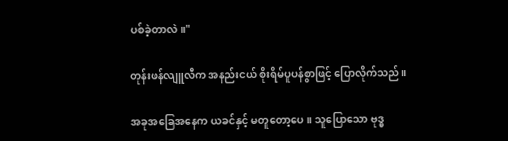ပစ်ခဲ့တာလဲ။"

တုန်းဖန်လျူလီက အနည်းငယ် စိုးရိမ်ပူပန်စွာဖြင့် ပြောလိုက်သည်။

အခုအခြေအနေက ယခင်နှင့် မတူတော့ပေ။ သူပြောသော ဗုဒ္ဓ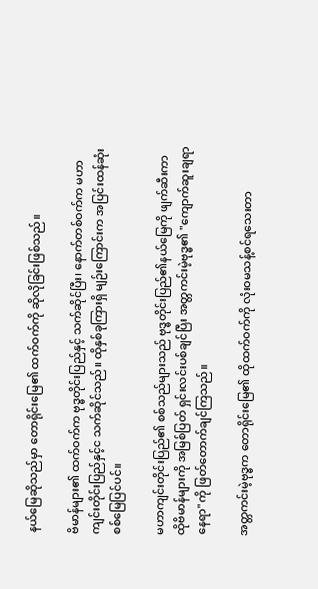နယ်မြေဆိုသည်မှာ တောရိုင်းမြေ၏ ထက်ဝက်ကို ဆိုလိုခြင်းဖြစ်သည်။

ဗိမာန်များ၏ ထက်ဝက်က ဗုဒ္ဓတိုင်းပြည်နှင့် သက်ဆိုင်ပြီး၊ နောက်တစ်ဝက်က မဟာကျင်းတိုင်းပြည်နှင့်င သက်ဆိုင်သည်။ ထိုနှစ်ခုကြားရှိ မျဉ်းကြောင်းက အပြင်းထန်ဆုံး စစ်မြေပြင်ပင်။

မဟာကျင်းတိုင်းပြည်၏ စစ်သည်များသည် ဗုဒ္ဓတိုင်းပြည်၏နယ်မြေကို ဖျက်ဆီးကာ ထိုဗိမာန်များကို အမြစ်ပြတ် ရှင်းလင်းပစ်ချင်ပြီး အတ္တကင်းမဲ့ဗုဒ္ဓ၏ "ကျောက်ဆူးချရာနေရာ"ကို ဖြတ်တောက်ချင်ကြသည်။

အတ္တကင်းမဲ့ဗုဒ္ဓက တောရိုင်းမြေ၏ ထိုထက်ဝက်ကို လုံးဝမသန့်စင်ရသေးတာ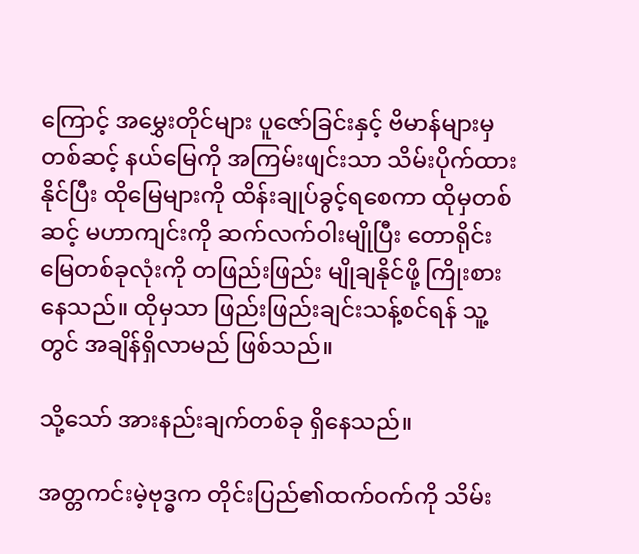ကြောင့် အမွှေးတိုင်များ ပူဇော်ခြင်းနှင့် ဗိမာန်များမှတစ်ဆင့် နယ်မြေကို အကြမ်းဖျင်းသာ သိမ်းပိုက်ထားနိုင်ပြီး ထိုမြေများကို ထိန်းချုပ်ခွင့်ရစေကာ ထိုမှတစ်ဆင့် မဟာကျင်းကို ဆက်လက်ဝါးမျိုပြီး တောရိုင်းမြေတစ်ခုလုံးကို တဖြည်းဖြည်း မျိုချနိုင်ဖို့ ကြိုးစားနေသည်။ ထိုမှသာ ဖြည်းဖြည်းချင်းသန့်စင်ရန် သူ့တွင် အချိန်ရှိလာမည် ဖြစ်သည်။

သို့သော် အားနည်းချက်တစ်ခု ရှိနေသည်။

အတ္တကင်းမဲ့ဗုဒ္ဓက တိုင်းပြည်၏ထက်ဝက်ကို သိမ်း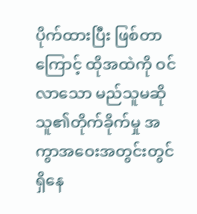ပိုက်ထားပြီး ဖြစ်တာကြောင့် ထိုအထဲကို ဝင်လာသော မည်သူမဆို သူ၏တိုက်ခိုက်မှု အကွာအဝေးအတွင်းတွင် ရှိနေ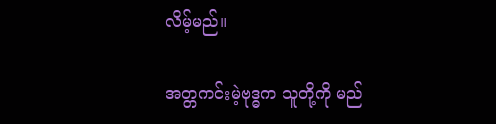လိမ့်မည်။

အတ္တကင်းမဲ့ဗုဒ္ဓက သူတို့ကို မည်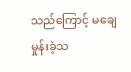သည်ကြောင့် မချေမှုန်းခဲ့သ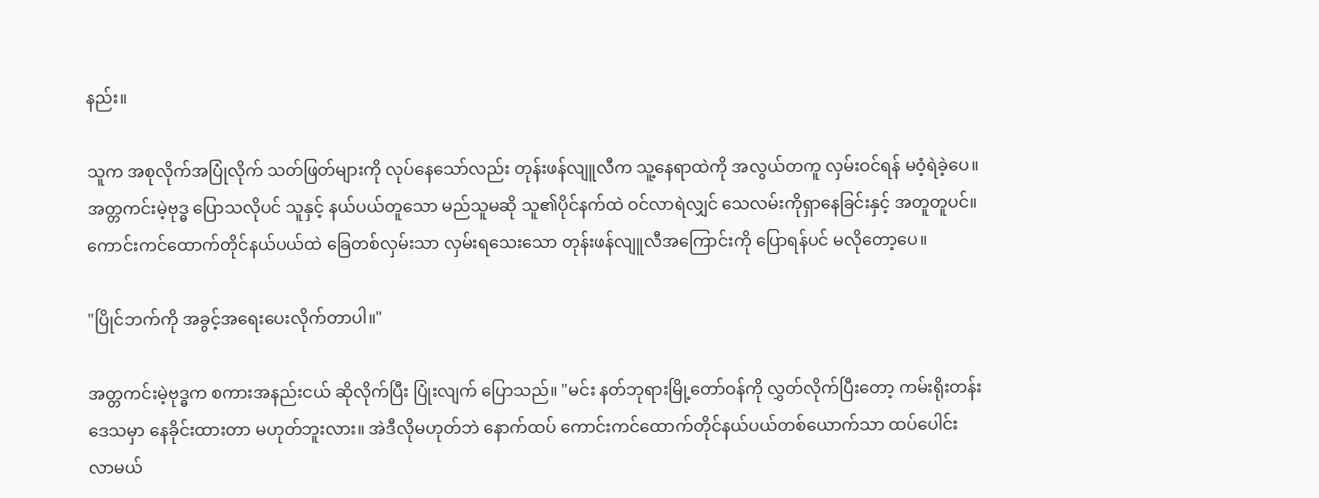နည်း။

သူက အစုလိုက်အပြုံလိုက် သတ်ဖြတ်များကို လုပ်နေသော်လည်း တုန်းဖန်လျူလီက သူ့နေရာထဲကို အလွယ်တကူ လှမ်းဝင်ရန် မဝံ့ရဲခဲ့ပေ။ အတ္တကင်းမဲ့ဗုဒ္ဓ ပြောသလိုပင် သူနှင့် နယ်ပယ်တူသော မည်သူမဆို သူ၏ပိုင်နက်ထဲ ဝင်လာရဲလျှင် သေလမ်းကိုရှာနေခြင်းနှင့် အတူတူပင်။ ကောင်းကင်ထောက်တိုင်နယ်ပယ်ထဲ ခြေတစ်လှမ်းသာ လှမ်းရသေးသော တုန်းဖန်လျူလီအကြောင်းကို ပြောရန်ပင် မလိုတော့ပေ။

"ပြိုင်ဘက်ကို အခွင့်အရေးပေးလိုက်တာပါ။"

အတ္တကင်းမဲ့ဗုဒ္ဓက စကားအနည်းငယ် ဆိုလိုက်ပြီး ပြုံးလျက် ပြောသည်။ "မင်း နတ်ဘုရားမြို့တော်ဝန်ကို လွှတ်လိုက်ပြီးတော့ ကမ်းရိုးတန်းဒေသမှာ နေခိုင်းထားတာ မဟုတ်ဘူးလား။ အဲဒီလိုမဟုတ်ဘဲ နောက်ထပ် ကောင်းကင်ထောက်တိုင်နယ်ပယ်တစ်ယောက်သာ ထပ်ပေါင်းလာမယ်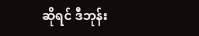ဆိုရင် ဒီဘုန်း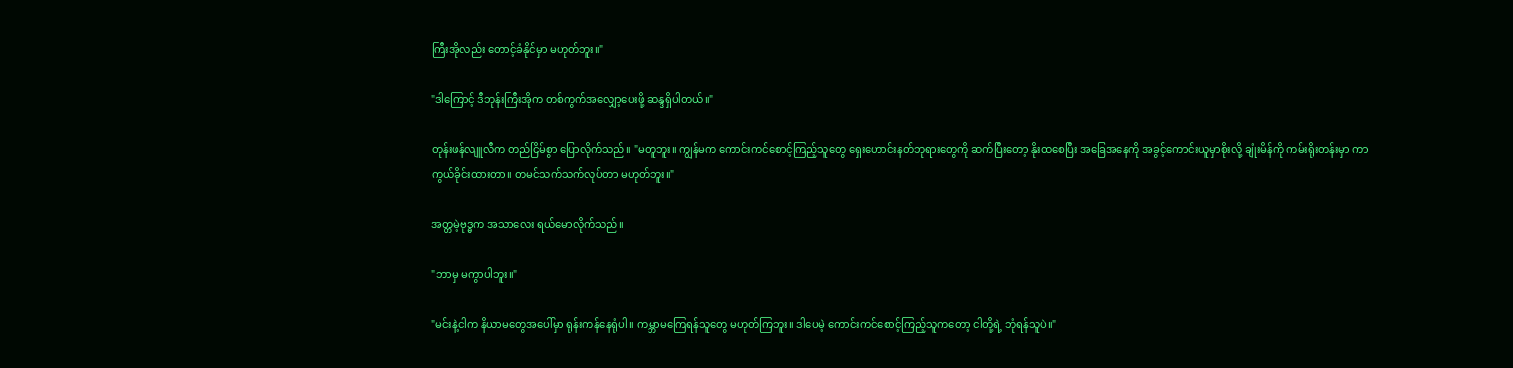ကြီးအိုလည်း တောင့်ခံနိုင်မှာ မဟုတ်ဘူး။"

"ဒါကြောင့် ဒီဘုန်းကြီးအိုက တစ်ကွက်အလျှော့ပေးဖို့ ဆန္ဒရှိပါတယ်။"

တုန်းဖန်လျူလီက တည်ငြိမ်စွာ ပြောလိုက်သည်။ "မတူဘူး။ ကျွန်မက ကောင်းကင်စောင့်ကြည့်သူတွေ ရှေးဟောင်းနတ်ဘုရားတွေကို ဆက်ပြီးတော့ နိုးထစေပြီး အခြေအနေကို အခွင့်ကောင်းယူမှာစိုးလို့ ချုံးမိန်ကို ကမ်းရိုးတန်းမှာ ကာကွယ်ခိုင်းထားတာ။ တမင်သက်သက်လုပ်တာ မဟုတ်ဘူး။"

အတ္တမဲ့ဗုဒ္ဓက အသာလေး ရယ်မောလိုက်သည်။

"ဘာမှ မကွာပါဘူး။"

"မင်းနဲ့ငါက နိယာမတွေအပေါ်မှာ ရုန်းကန်နေရုံပါ။ ကမ္ဘာမကြေရန်သူတွေ မဟုတ်ကြဘူး။ ဒါပေမဲ့ ကောင်းကင်စောင့်ကြည့်သူကတော့ ငါတို့ရဲ့ ဘုံရန်သူပဲ။"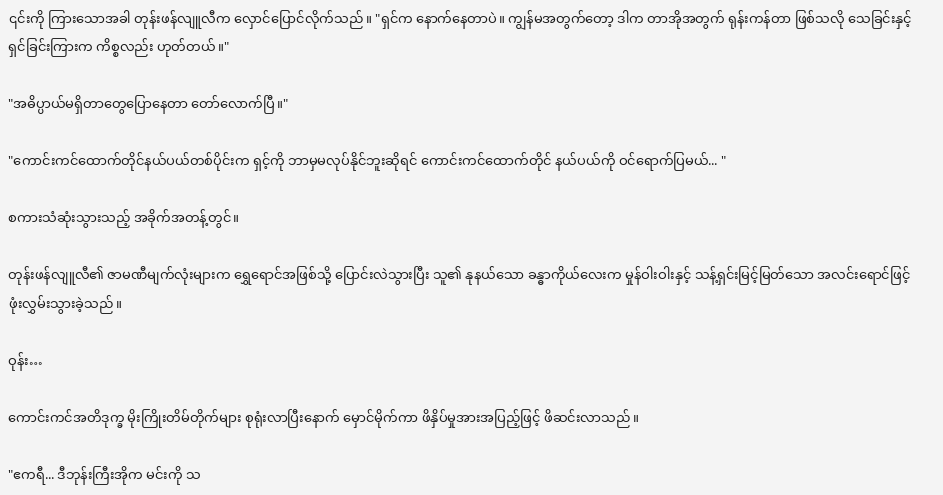၎င်းကို ကြားသောအခါ တုန်းဖန်လျူလီက လှောင်ပြောင်လိုက်သည်။ "ရှင်က နောက်နေတာပဲ။ ကျွန်မအတွက်တော့ ဒါက တာအိုအတွက် ရုန်းကန်တာ ဖြစ်သလို သေခြင်းနှင့်ရှင်ခြင်းကြားက ကိစ္စလည်း ဟုတ်တယ်။"

"အဓိပ္ပာယ်မရှိတာတွေပြောနေတာ တော်လောက်ပြီ။"

"ကောင်းကင်ထောက်တိုင်နယ်ပယ်တစ်ပိုင်းက ရှင့်ကို ဘာမှမလုပ်နိုင်ဘူးဆိုရင် ကောင်းကင်ထောက်တိုင် နယ်ပယ်ကို ဝင်ရောက်ပြမယ်... "

စကားသံဆုံးသွားသည့် အခိုက်အတန့်တွင်။

တုန်းဖန်လျူလီ၏ ဇာမဏီမျက်လုံးများက ရွှေရောင်အဖြစ်သို့ ပြောင်းလဲသွားပြီး သူ၏ နုနယ်သော ခန္ဓာကိုယ်လေးက မှုန်ဝါးဝါးနှင့် သန့်ရှင်းမြင့်မြတ်သော အလင်းရောင်ဖြင့် ဖုံးလွှမ်းသွားခဲ့သည်။

ဝုန်း…

ကောင်းကင်အတိဒုက္ခ မိုးကြိုးတိမ်တိုက်များ စုရုံးလာပြီးနောက် မှောင်မိုက်ကာ ဖိနှိပ်မှုအားအပြည့်ဖြင့် ဖိဆင်းလာသည်။

"ဧကရီ... ဒီဘုန်းကြီးအိုက မင်းကို သ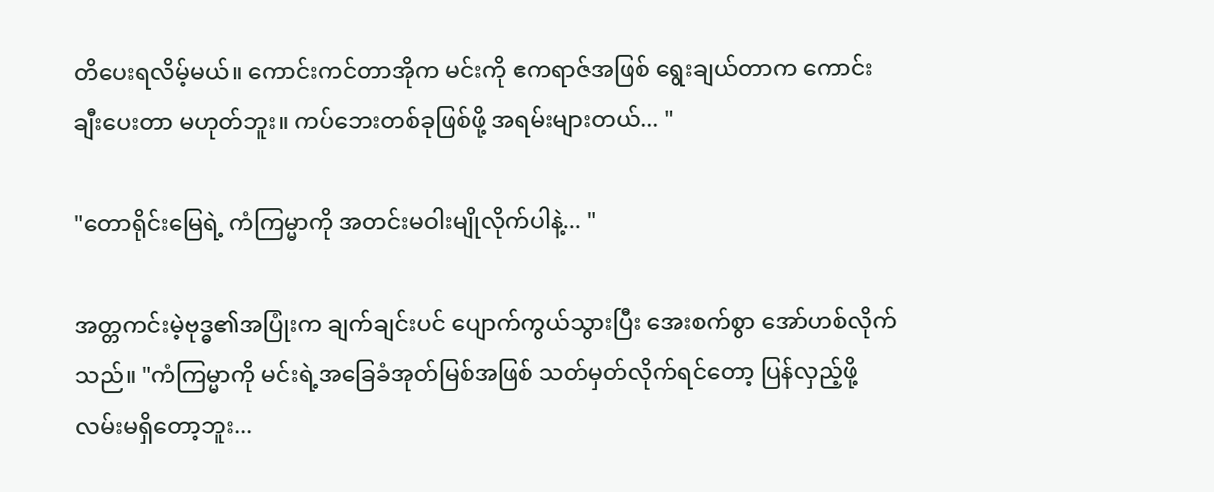တိပေးရလိမ့်မယ်။ ကောင်းကင်တာအိုက မင်းကို ဧကရာဇ်အဖြစ် ရွေးချယ်တာက ကောင်းချီးပေးတာ မဟုတ်ဘူး။ ကပ်ဘေးတစ်ခုဖြစ်ဖို့ အရမ်းများတယ်... "

"တောရိုင်းမြေရဲ့ ကံကြမ္မာကို အတင်းမဝါးမျိုလိုက်ပါနဲ့... "

အတ္တကင်းမဲ့ဗုဒ္ဓ၏အပြုံးက ချက်ချင်းပင် ပျောက်ကွယ်သွားပြီး အေးစက်စွာ အော်ဟစ်လိုက်သည်။ "ကံကြမ္မာကို မင်းရဲ့အခြေခံအုတ်မြစ်အဖြစ် သတ်မှတ်လိုက်ရင်တော့ ပြန်လှည့်ဖို့ လမ်းမရှိတော့ဘူး...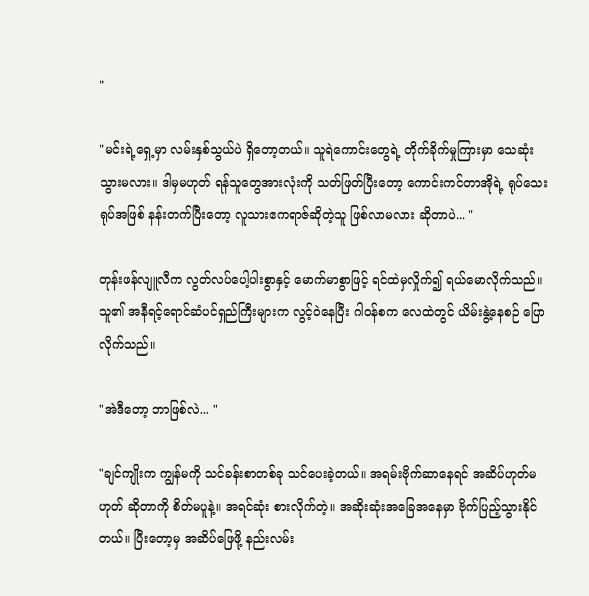"

"မင်းရဲ့ရှေ့မှာ လမ်းနှစ်သွယ်ပဲ ရှိတော့တယ်။ သူရဲကောင်းတွေရဲ့ တိုက်ခိုက်မှုကြားမှာ သေဆုံးသွားမလား။ ဒါမှမဟုတ် ရန်သူတွေအားလုံးကို သတ်ဖြတ်ပြီးတော့ ကောင်းကင်တာအိုရဲ့ ရုပ်သေးရုပ်အဖြစ် နန်းတက်ပြီးတော့ လူသားဧကရာဇ်ဆိုတဲ့သူ ဖြစ်လာမလား ဆိုတာပဲ... "

တုန်းဖန်လျူလီက လွတ်လပ်ပေါ့ပါးစွာနှင့် မောက်မာစွာဖြင့် ရင်ထဲမှလှိုက်၍ ရယ်မောလိုက်သည်။ သူ၏ အနီရင့်ရောင်ဆံပင်ရှည်ကြီးများက လွင့်ဝဲနေပြီး ဂါဝန်စက လေထဲတွင် ယိမ်းနွဲ့နေစဉ် ပြောလိုက်သည်။

"အဲဒီတော့ ဘာဖြစ်လဲ... "

"ချင်ကျိုးက ကျွန်မကို သင်ခန်းစာတစ်ခု သင်ပေးခဲ့တယ်။ အရမ်းဗိုက်ဆာနေရင် အဆိပ်ဟုတ်မဟုတ် ဆိုတာကို စိတ်မပူနဲ့။ အရင်ဆုံး စားလိုက်တဲ့။ အဆိုးဆုံးအခြေအနေမှာ ဗိုက်ပြည့်သွားနိုင်တယ်။ ပြီးတော့မှ အဆိပ်ဖြေဖို့ နည်းလမ်း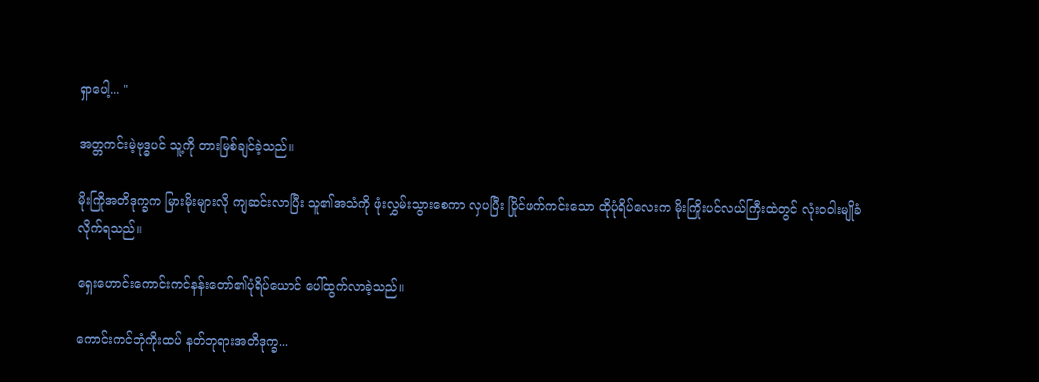ရှာပေါ့... "

အတ္တကင်းမဲ့ဗုဒ္ဓပင် သူ့ကို တားမြစ်ချင်ခဲ့သည်။

မိုးကြိုအတိဒုက္ခက မြားမိုးများလို ကျဆင်းလာပြီး သူ၏အသံကို ဖုံးလွှမ်းသွားစေကာ လှပပြီး ပြိုင်ဖက်ကင်းသော ထိုပုံရိပ်လေးက မိုးကြိုးပင်လယ်ကြီးထဲတွင် လုံးဝဝါးမျိုခံလိုက်ရသည်။

ရှေးဟောင်းကောင်းကင်နန်းတော်၏ပုံရိပ်ယောင် ပေါ်ထွက်လာခဲ့သည်။

ကောင်းကင်ဘုံကိုးထပ် နတ်ဘုရားအတိဒုက္ခ...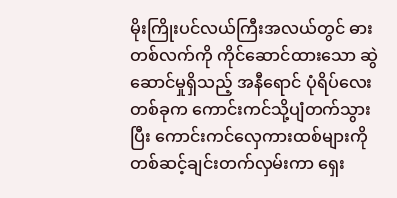မိုးကြိုးပင်လယ်ကြီးအလယ်တွင် ဓားတစ်လက်ကို ကိုင်ဆောင်ထားသော ဆွဲဆောင်မှုရှိသည့် အနီရောင် ပုံရိပ်လေးတစ်ခုက ကောင်းကင်သို့ပျံတက်သွားပြီး ကောင်းကင်လှေကားထစ်များကို တစ်ဆင့်ချင်းတက်လှမ်းကာ ရှေး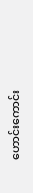ဟောင်းကောင်း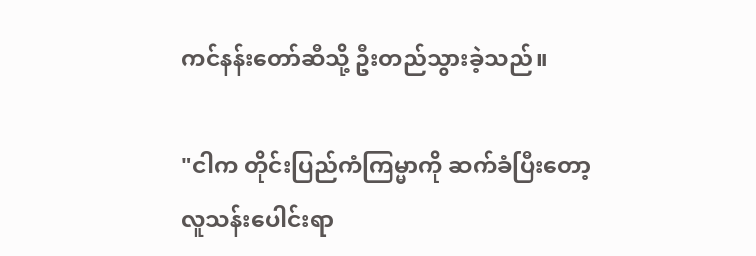ကင်နန်းတော်ဆီသို့ ဦးတည်သွားခဲ့သည်။

"ငါက တိုင်းပြည်ကံကြမ္မာကို ဆက်ခံပြီးတော့ လူသန်းပေါင်းရာ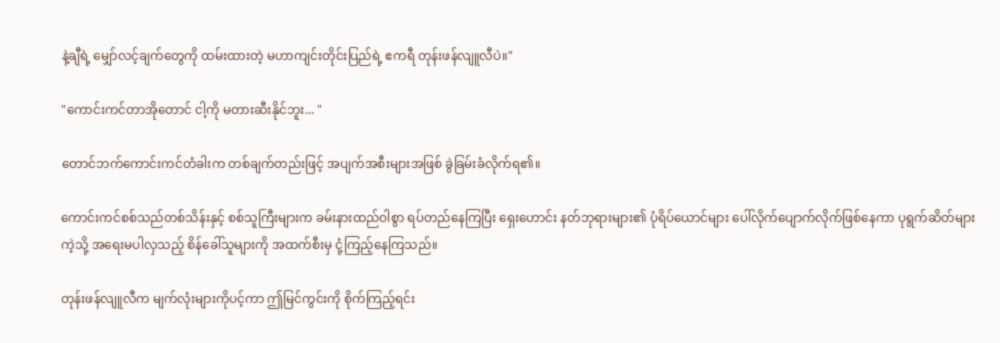နဲ့ချီရဲ့ မျှော်လင့်ချက်တွေကို ထမ်းထားတဲ့ မဟာကျင်းတိုင်းပြည်ရဲ့ ဧကရီ တုန်းဖန်လျူလီပဲ။"

"ကောင်းကင်တာအိုတောင် ငါ့ကို မတားဆီးနိုင်ဘူး... "

တောင်ဘက်ကောင်းကင်တံခါးက တစ်ချက်တည်းဖြင့် အပျက်အစီးများအဖြစ် ခွဲခြမ်းခံလိုက်ရ၏။

ကောင်းကင်စစ်သည်တစ်သိန်းနှင့် စစ်သူကြီးများက ခမ်းနားထည်ဝါစွာ ရပ်တည်နေကြပြီး ရှေးဟောင်း နတ်ဘုရားများ၏ ပုံရိပ်ယောင်များ ပေါ်လိုက်ပျောက်လိုက်ဖြစ်နေကာ ပုရွက်ဆိတ်များကဲ့သို့ အရေးမပါလှသည့် စိန်ခေါ်သူများကို အထက်စီးမှ ငုံ့ကြည့်နေကြသည်။

တုန်းဖန်လျူလီက မျက်လုံးများကိုပင့်ကာ ဤမြင်ကွင်းကို စိုက်ကြည့်ရင်း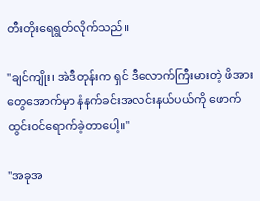တီးတိုးရေရွတ်လိုက်သည်။

"ချင်ကျိုး၊ အဲဒီတုန်းက ရှင် ဒီလောက်ကြီးမားတဲ့ ဖိအားတွေအောက်မှာ နံနက်ခင်းအလင်းနယ်ပယ်ကို ဖောက်ထွင်းဝင်ရောက်ခဲ့တာပေါ့။"

"အခုအ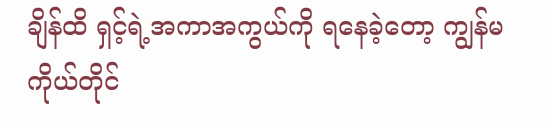ချိန်ထိ ရှင့်ရဲ့အကာအကွယ်ကို ရနေခဲ့တော့ ကျွန်မကိုယ်တိုင်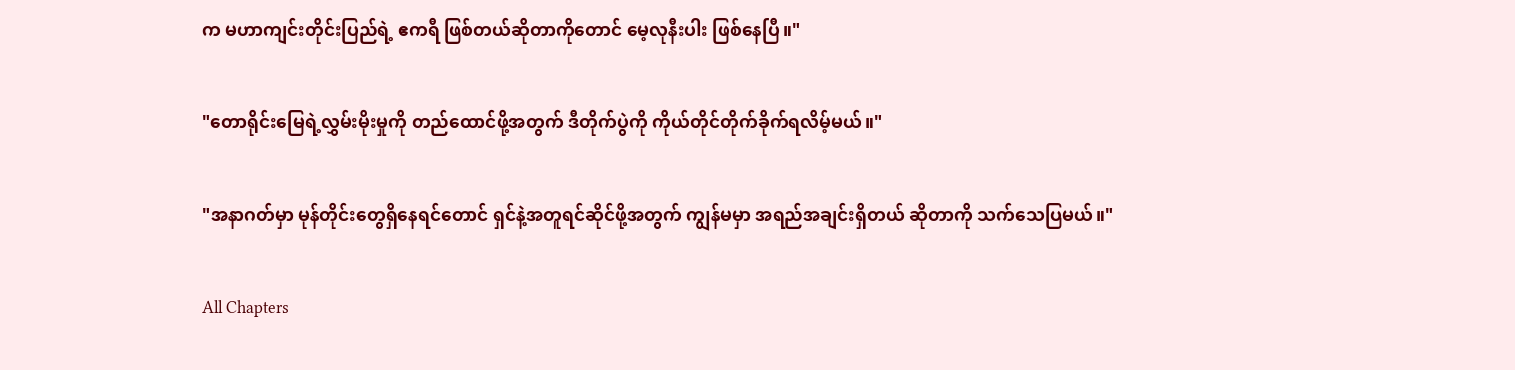က မဟာကျင်းတိုင်းပြည်ရဲ့ ဧကရီ ဖြစ်တယ်ဆိုတာကိုတောင် မေ့လုနီးပါး ဖြစ်နေပြီ။"

"တောရိုင်းမြေရဲ့လွှမ်းမိုးမှုကို တည်ထောင်ဖို့အတွက် ဒီတိုက်ပွဲကို ကိုယ်တိုင်တိုက်ခိုက်ရလိမ့်မယ်။"

"အနာဂတ်မှာ မုန်တိုင်းတွေရှိနေရင်တောင် ရှင်နဲ့အတူရင်ဆိုင်ဖို့အတွက် ကျွန်မမှာ အရည်အချင်းရှိတယ် ဆိုတာကို သက်သေပြမယ်။"

All Chapters